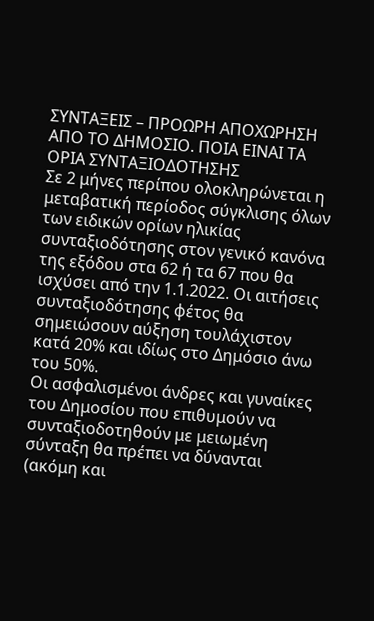ΣΥΝΤΑΞΕΙΣ – ΠΡΟΩΡΗ ΑΠΟΧΩΡΗΣΗ ΑΠΟ ΤΟ ΔΗΜΟΣΙΟ. ΠΟΙΑ ΕΙΝΑΙ ΤΑ ΟΡΙΑ ΣΥΝΤΑΞΙΟΔΟΤΗΣΗΣ
Σε 2 μήνες περίπου ολοκληρώνεται η μεταβατική περίοδος σύγκλισης όλων των ειδικών ορίων ηλικίας συνταξιοδότησης στον γενικό κανόνα της εξόδου στα 62 ή τα 67 που θα ισχύσει από την 1.1.2022. Οι αιτήσεις συνταξιοδότησης φέτος θα σημειώσουν αύξηση τουλάχιστον κατά 20% και ιδίως στο Δημόσιο άνω του 50%.
Οι ασφαλισμένοι άνδρες και γυναίκες του Δημοσίου που επιθυμούν να συνταξιοδοτηθούν με μειωμένη σύνταξη θα πρέπει να δύνανται (ακόμη και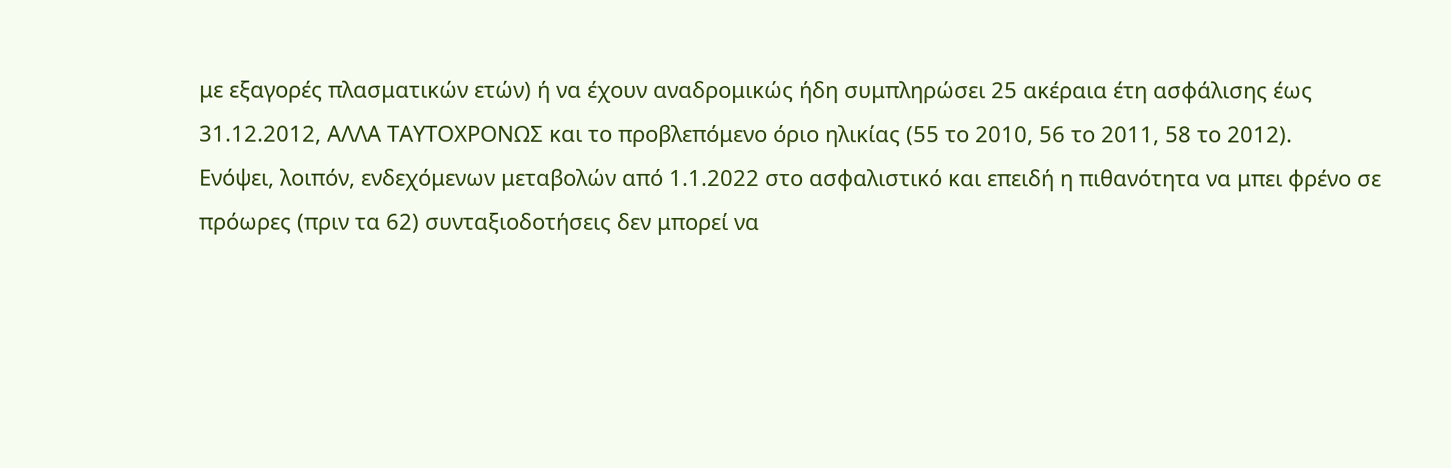με εξαγορές πλασματικών ετών) ή να έχουν αναδρομικώς ήδη συμπληρώσει 25 ακέραια έτη ασφάλισης έως 31.12.2012, ΑΛΛΑ ΤΑΥΤΟΧΡΟΝΩΣ και το προβλεπόμενο όριο ηλικίας (55 το 2010, 56 το 2011, 58 το 2012).
Ενόψει, λοιπόν, ενδεχόμενων μεταβολών από 1.1.2022 στο ασφαλιστικό και επειδή η πιθανότητα να μπει φρένο σε πρόωρες (πριν τα 62) συνταξιοδοτήσεις δεν μπορεί να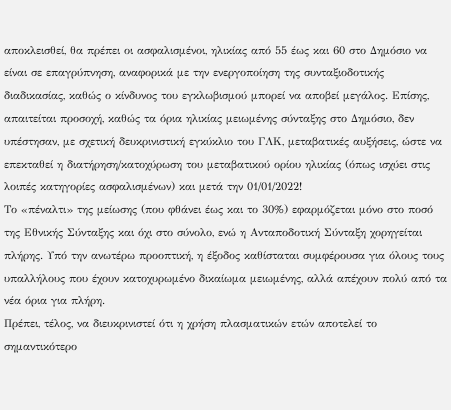αποκλεισθεί, θα πρέπει οι ασφαλισμένοι, ηλικίας από 55 έως και 60 στο Δημόσιο να είναι σε επαγρύπνηση, αναφορικά με την ενεργοποίηση της συνταξιοδοτικής διαδικασίας, καθώς ο κίνδυνος του εγκλωβισμού μπορεί να αποβεί μεγάλος. Επίσης, απαιτείται προσοχή, καθώς τα όρια ηλικίας μειωμένης σύνταξης στο Δημόσιο, δεν υπέστησαν, με σχετική δευκρινιστική εγκύκλιο του ΓΛΚ, μεταβατικές αυξήσεις, ώστε να επεκταθεί η διατήρηση/κατοχύρωση του μεταβατικού ορίου ηλικίας (όπως ισχύει στις λοιπές κατηγορίες ασφαλισμένων) και μετά την 01/01/2022!
Το «πέναλτι» της μείωσης (που φθάνει έως και το 30%) εφαρμόζεται μόνο στο ποσό της Εθνικής Σύνταξης και όχι στο σύνολο, ενώ η Ανταποδοτική Σύνταξη χορηγείται πλήρης. Υπό την ανωτέρω προοπτική, η έξοδος καθίσταται συμφέρουσα για όλους τους υπαλλήλους που έχουν κατοχυρωμένο δικαίωμα μειωμένης, αλλά απέχουν πολύ από τα νέα όρια για πλήρη.
Πρέπει, τέλος, να διευκρινιστεί ότι η χρήση πλασματικών ετών αποτελεί το σημαντικότερο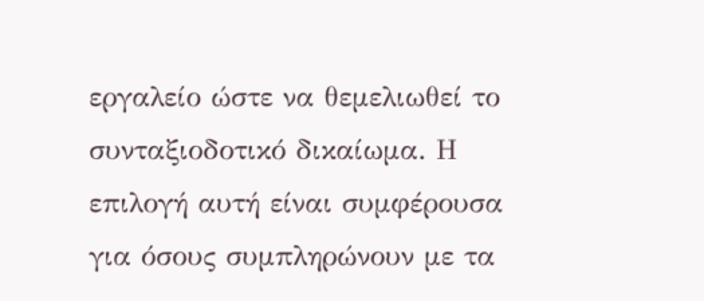εργαλείο ώστε να θεμελιωθεί το συνταξιοδοτικό δικαίωμα. Η επιλογή αυτή είναι συμφέρουσα για όσους συμπληρώνουν με τα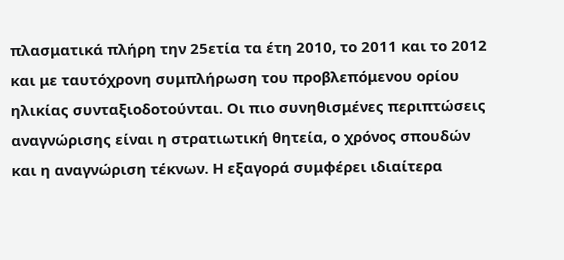πλασματικά πλήρη την 25ετία τα έτη 2010, το 2011 και το 2012 και με ταυτόχρονη συμπλήρωση του προβλεπόμενου ορίου ηλικίας συνταξιοδοτούνται. Οι πιο συνηθισμένες περιπτώσεις αναγνώρισης είναι η στρατιωτική θητεία, ο χρόνος σπουδών και η αναγνώριση τέκνων. Η εξαγορά συμφέρει ιδιαίτερα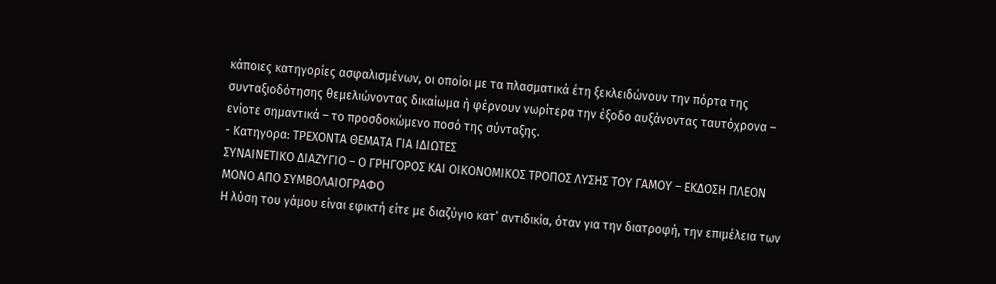κάποιες κατηγορίες ασφαλισμένων, οι οποίοι με τα πλασματικά έτη ξεκλειδώνουν την πόρτα της συνταξιοδότησης θεμελιώνοντας δικαίωμα ή φέρνουν νωρίτερα την έξοδο αυξάνοντας ταυτόχρονα – ενίοτε σημαντικά – το προσδοκώμενο ποσό της σύνταξης.
- Κατηγορα: ΤΡΕΧΟΝΤΑ ΘΕΜΑΤΑ ΓΙΑ ΙΔΙΩΤΕΣ
ΣΥΝΑΙΝΕΤΙΚΟ ΔΙΑΖΥΓΙΟ – Ο ΓΡΗΓΟΡΟΣ ΚΑΙ ΟΙΚΟΝΟΜΙΚΟΣ ΤΡΟΠΟΣ ΛΥΣΗΣ ΤΟΥ ΓΑΜΟΥ – ΕΚΔΟΣΗ ΠΛΕΟΝ ΜΟΝΟ ΑΠΟ ΣΥΜΒΟΛΑΙΟΓΡΑΦΟ
Η λύση του γάμου είναι εφικτή είτε με διαζύγιο κατ’ αντιδικία, όταν για την διατροφή, την επιμέλεια των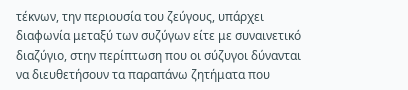τέκνων, την περιουσία του ζεύγους, υπάρχει διαφωνία μεταξύ των συζύγων είτε με συναινετικό διαζύγιο, στην περίπτωση που οι σύζυγοι δύνανται να διευθετήσουν τα παραπάνω ζητήματα που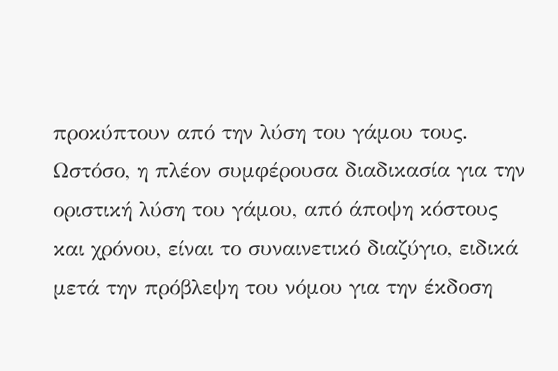προκύπτουν από την λύση του γάμου τους.
Ωστόσο, η πλέον συμφέρουσα διαδικασία για την οριστική λύση του γάμου, από άποψη κόστους και χρόνου, είναι το συναινετικό διαζύγιο, ειδικά μετά την πρόβλεψη του νόμου για την έκδοση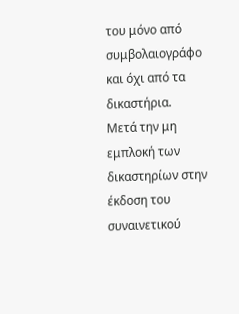του μόνο από συμβολαιογράφο και όχι από τα δικαστήρια.
Μετά την μη εμπλοκή των δικαστηρίων στην έκδοση του συναινετικού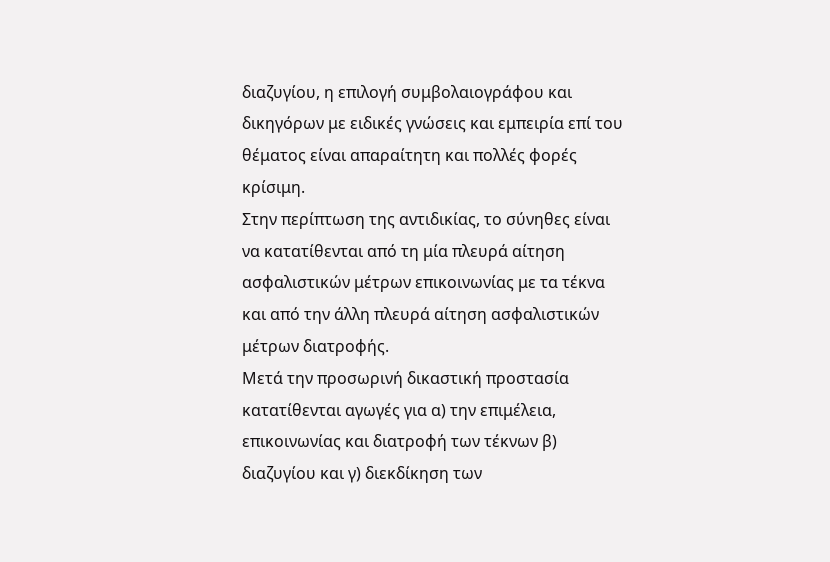διαζυγίου, η επιλογή συμβολαιογράφου και δικηγόρων με ειδικές γνώσεις και εμπειρία επί του θέματος είναι απαραίτητη και πολλές φορές κρίσιμη.
Στην περίπτωση της αντιδικίας, το σύνηθες είναι να κατατίθενται από τη μία πλευρά αίτηση ασφαλιστικών μέτρων επικοινωνίας με τα τέκνα και από την άλλη πλευρά αίτηση ασφαλιστικών μέτρων διατροφής.
Μετά την προσωρινή δικαστική προστασία κατατίθενται αγωγές για α) την επιμέλεια, επικοινωνίας και διατροφή των τέκνων β) διαζυγίου και γ) διεκδίκηση των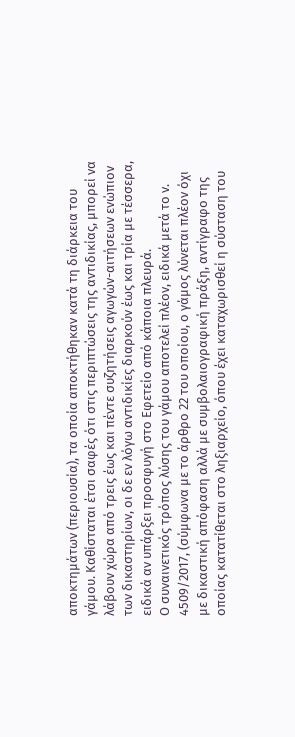αποκτημάτων (περιουσία), τα οποία αποκτήθηκαν κατά τη διάρκεια του γάμου. Καθίσταται έτσι σαφές ότι στις περιπτώσεις της αντιδικίας, μπορεί να λάβουν χώρα από τρεις έως και πέντε συζητήσεις αγωγών-αιτήσεων ενώπιον των δικαστηρίων, οι δε εν λόγω αντιδικίες διαρκούν έως και τρία με τέσσερα, ειδικά αν υπάρξει προσφυγή στο Εφετείο από κάποια πλευρά.
Ο συναινετικός τρόπος λύσης του γάμου αποτελεί πλέον, ειδικά μετά το ν. 4509/2017, (σύμφωνα με το άρθρο 22 του οποίου, ο γάμος λύνεται πλέον όχι με δικαστική απόφαση αλλά με συμβολαιογραφική πράξη, αντίγραφο της οποίας κατατίθεται στο ληξιαρχείο, όπου έχει καταχωρισθεί η σύσταση του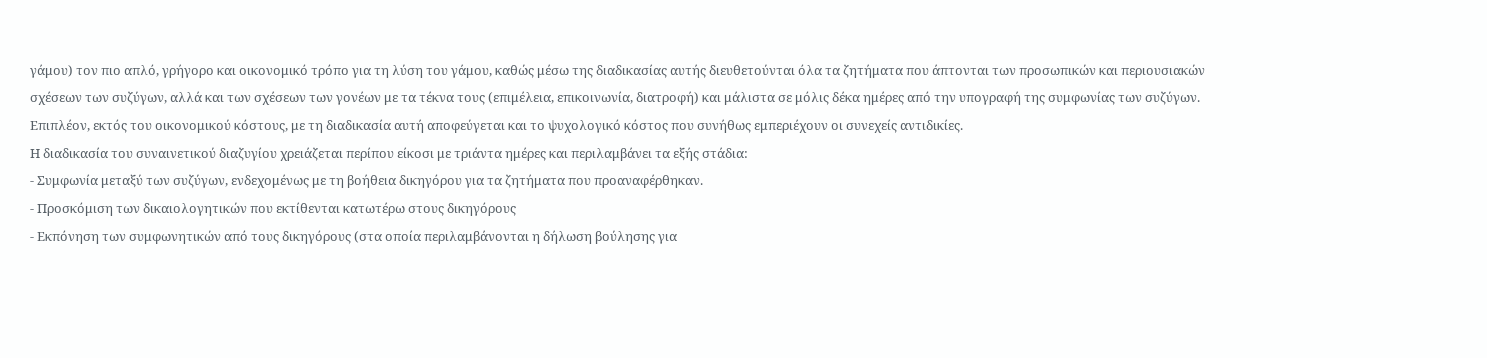γάμου) τον πιο απλό, γρήγορο και οικονομικό τρόπο για τη λύση του γάμου, καθώς μέσω της διαδικασίας αυτής διευθετούνται όλα τα ζητήματα που άπτονται των προσωπικών και περιουσιακών σχέσεων των συζύγων, αλλά και των σχέσεων των γονέων με τα τέκνα τους (επιμέλεια, επικοινωνία, διατροφή) και μάλιστα σε μόλις δέκα ημέρες από την υπογραφή της συμφωνίας των συζύγων.
Επιπλέον, εκτός του οικονομικού κόστους, με τη διαδικασία αυτή αποφεύγεται και το ψυχολογικό κόστος που συνήθως εμπεριέχουν οι συνεχείς αντιδικίες.
Η διαδικασία του συναινετικού διαζυγίου χρειάζεται περίπου είκοσι με τριάντα ημέρες και περιλαμβάνει τα εξής στάδια:
- Συμφωνία μεταξύ των συζύγων, ενδεχομένως με τη βοήθεια δικηγόρου για τα ζητήματα που προαναφέρθηκαν.
- Προσκόμιση των δικαιολογητικών που εκτίθενται κατωτέρω στους δικηγόρους
- Εκπόνηση των συμφωνητικών από τους δικηγόρους (στα οποία περιλαμβάνονται η δήλωση βούλησης για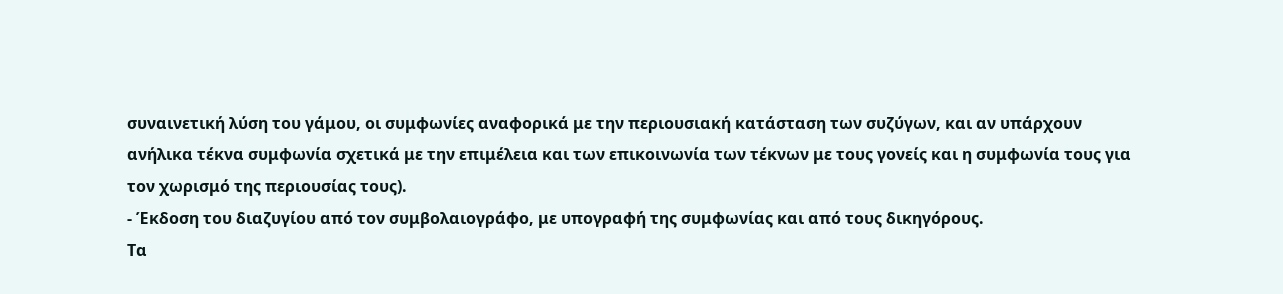συναινετική λύση του γάμου, οι συμφωνίες αναφορικά με την περιουσιακή κατάσταση των συζύγων, και αν υπάρχουν ανήλικα τέκνα συμφωνία σχετικά με την επιμέλεια και των επικοινωνία των τέκνων με τους γονείς και η συμφωνία τους για τον χωρισμό της περιουσίας τους).
- Έκδοση του διαζυγίου από τον συμβολαιογράφο, με υπογραφή της συμφωνίας και από τους δικηγόρους.
Τα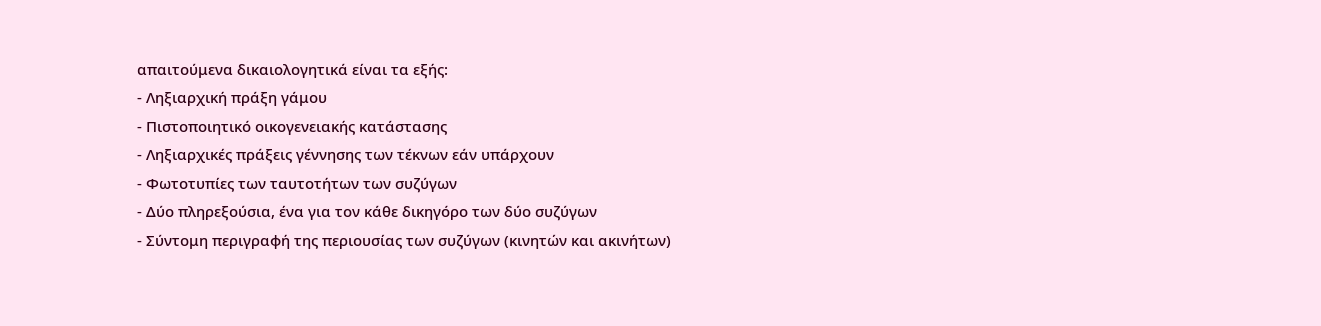απαιτούμενα δικαιολογητικά είναι τα εξής:
- Ληξιαρχική πράξη γάμου
- Πιστοποιητικό οικογενειακής κατάστασης
- Ληξιαρχικές πράξεις γέννησης των τέκνων εάν υπάρχουν
- Φωτοτυπίες των ταυτοτήτων των συζύγων
- Δύο πληρεξούσια, ένα για τον κάθε δικηγόρο των δύο συζύγων
- Σύντομη περιγραφή της περιουσίας των συζύγων (κινητών και ακινήτων)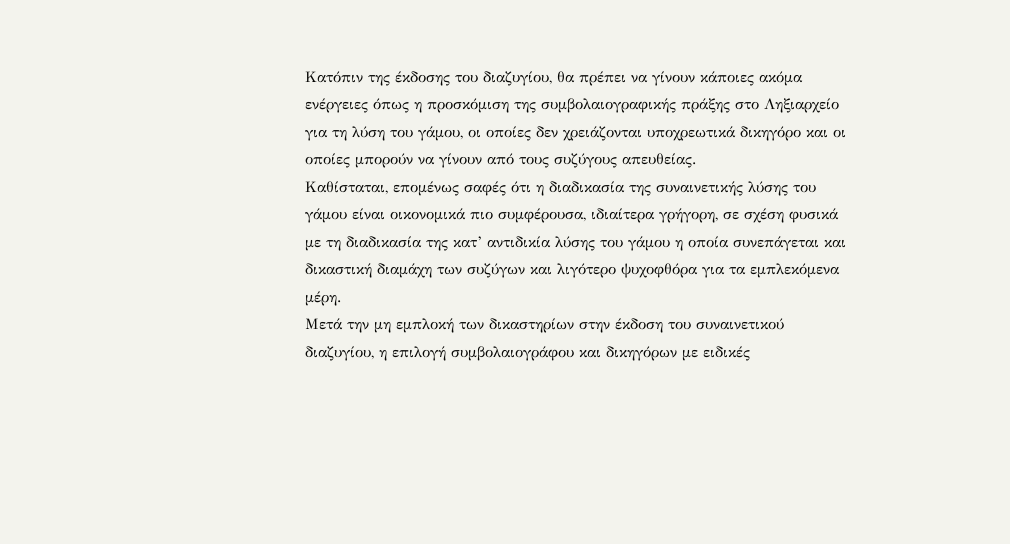Κατόπιν της έκδοσης του διαζυγίου, θα πρέπει να γίνουν κάποιες ακόμα ενέργειες όπως η προσκόμιση της συμβολαιογραφικής πράξης στο Ληξιαρχείο για τη λύση του γάμου, οι οποίες δεν χρειάζονται υποχρεωτικά δικηγόρο και οι οποίες μπορούν να γίνουν από τους συζύγους απευθείας.
Καθίσταται, επομένως σαφές ότι η διαδικασία της συναινετικής λύσης του γάμου είναι οικονομικά πιο συμφέρουσα, ιδιαίτερα γρήγορη, σε σχέση φυσικά με τη διαδικασία της κατ’ αντιδικία λύσης του γάμου η οποία συνεπάγεται και δικαστική διαμάχη των συζύγων και λιγότερο ψυχοφθόρα για τα εμπλεκόμενα μέρη.
Μετά την μη εμπλοκή των δικαστηρίων στην έκδοση του συναινετικού διαζυγίου, η επιλογή συμβολαιογράφου και δικηγόρων με ειδικές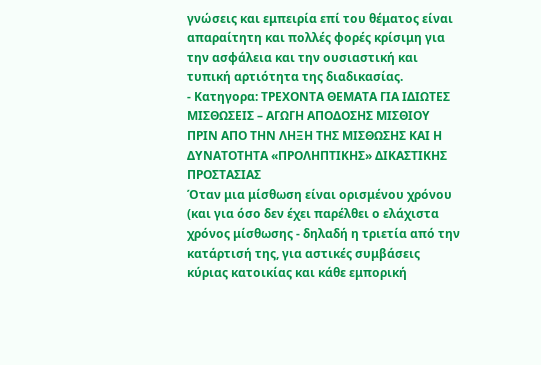γνώσεις και εμπειρία επί του θέματος είναι απαραίτητη και πολλές φορές κρίσιμη για την ασφάλεια και την ουσιαστική και τυπική αρτιότητα της διαδικασίας.
- Κατηγορα: ΤΡΕΧΟΝΤΑ ΘΕΜΑΤΑ ΓΙΑ ΙΔΙΩΤΕΣ
MIΣΘΩΣΕΙΣ – ΑΓΩΓΗ ΑΠΟΔΟΣΗΣ ΜΙΣΘΙΟΥ ΠΡΙΝ ΑΠΟ ΤΗΝ ΛΗΞΗ ΤΗΣ ΜΙΣΘΩΣΗΣ ΚΑΙ Η ΔΥΝΑΤΟΤΗΤΑ «ΠΡΟΛΗΠΤΙΚΗΣ» ΔΙΚΑΣΤΙΚΗΣ ΠΡΟΣΤΑΣΙΑΣ
Όταν μια μίσθωση είναι ορισμένου χρόνου (και για όσο δεν έχει παρέλθει ο ελάχιστα χρόνος μίσθωσης - δηλαδή η τριετία από την κατάρτισή της, για αστικές συμβάσεις κύριας κατοικίας και κάθε εμπορική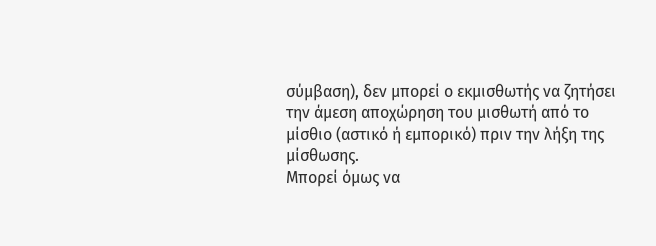σύμβαση), δεν μπορεί ο εκμισθωτής να ζητήσει την άμεση αποχώρηση του μισθωτή από το μίσθιο (αστικό ή εμπορικό) πριν την λήξη της μίσθωσης.
Μπορεί όμως να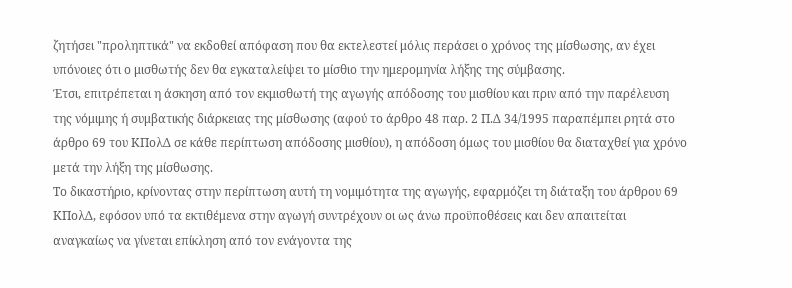ζητήσει "προληπτικά" να εκδοθεί απόφαση που θα εκτελεστεί μόλις περάσει ο χρόνος της μίσθωσης, αν έχει υπόνοιες ότι ο μισθωτής δεν θα εγκαταλείψει το μίσθιο την ημερομηνία λήξης της σύμβασης.
Έτσι, επιτρέπεται η άσκηση από τον εκμισθωτή της αγωγής απόδοσης του μισθίου και πριν από την παρέλευση της νόμιμης ή συμβατικής διάρκειας της μίσθωσης (αφού το άρθρο 48 παρ. 2 Π.Δ 34/1995 παραπέμπει ρητά στο άρθρο 69 του ΚΠολΔ σε κάθε περίπτωση απόδοσης μισθίου), η απόδοση όμως του μισθίου θα διαταχθεί για χρόνο μετά την λήξη της μίσθωσης.
Το δικαστήριο, κρίνοντας στην περίπτωση αυτή τη νομιμότητα της αγωγής, εφαρμόζει τη διάταξη του άρθρου 69 ΚΠολΔ, εφόσον υπό τα εκτιθέμενα στην αγωγή συντρέχουν οι ως άνω προϋποθέσεις και δεν απαιτείται αναγκαίως να γίνεται επίκληση από τον ενάγοντα της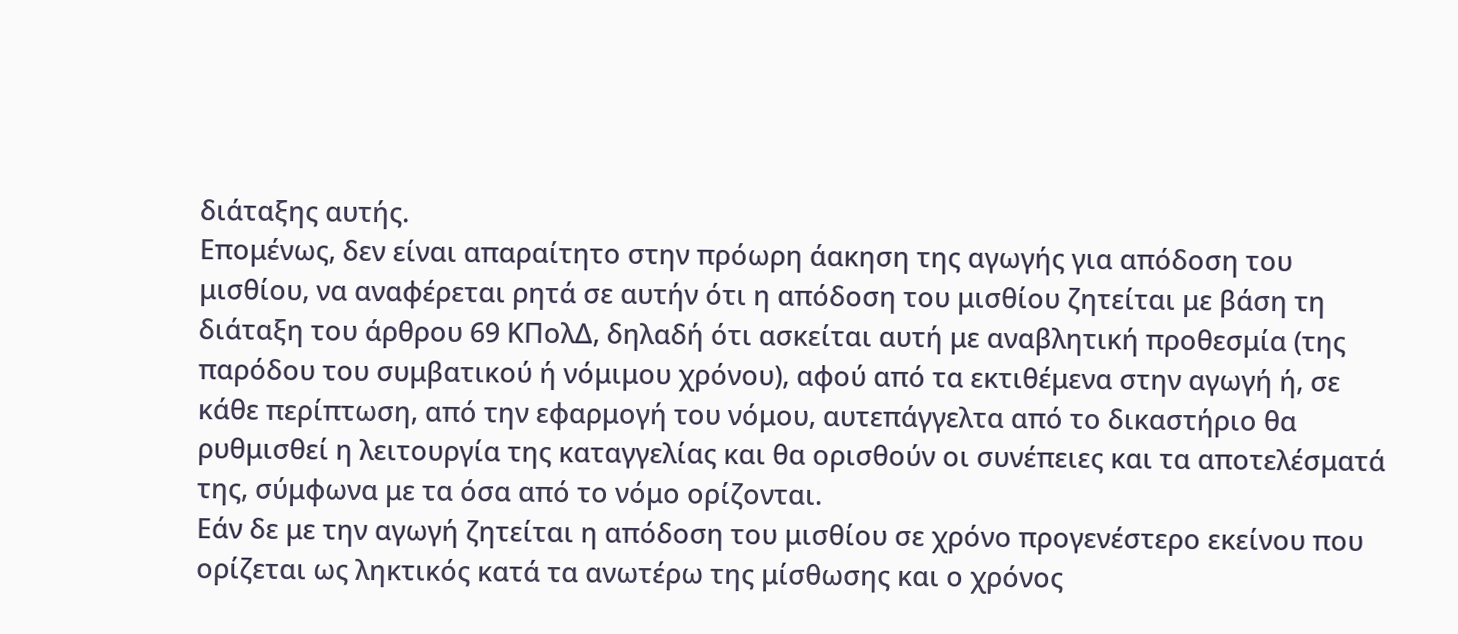διάταξης αυτής.
Επομένως, δεν είναι απαραίτητο στην πρόωρη άακηση της αγωγής για απόδοση του μισθίου, να αναφέρεται ρητά σε αυτήν ότι η απόδοση του μισθίου ζητείται με βάση τη διάταξη του άρθρου 69 ΚΠολΔ, δηλαδή ότι ασκείται αυτή με αναβλητική προθεσμία (της παρόδου του συμβατικού ή νόμιμου χρόνου), αφού από τα εκτιθέμενα στην αγωγή ή, σε κάθε περίπτωση, από την εφαρμογή του νόμου, αυτεπάγγελτα από το δικαστήριο θα ρυθμισθεί η λειτουργία της καταγγελίας και θα ορισθούν οι συνέπειες και τα αποτελέσματά της, σύμφωνα με τα όσα από το νόμο ορίζονται.
Εάν δε με την αγωγή ζητείται η απόδοση του μισθίου σε χρόνο προγενέστερο εκείνου που ορίζεται ως ληκτικός κατά τα ανωτέρω της μίσθωσης και ο χρόνος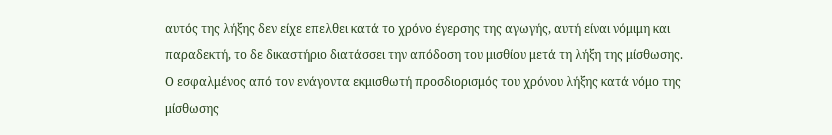αυτός της λήξης δεν είχε επελθει κατά το χρόνο έγερσης της αγωγής, αυτή είναι νόμιμη και παραδεκτή, το δε δικαστήριο διατάσσει την απόδοση του μισθίου μετά τη λήξη της μίσθωσης.
Ο εσφαλμένος από τον ενάγοντα εκμισθωτή προσδιορισμός του χρόνου λήξης κατά νόμο της μίσθωσης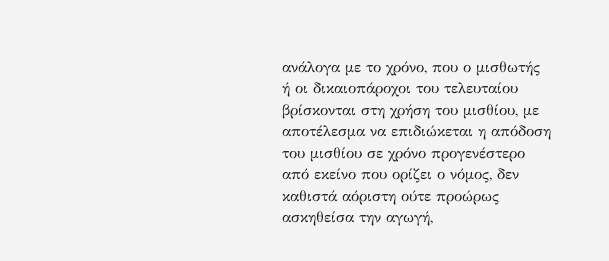ανάλογα με το χρόνο, που ο μισθωτής ή οι δικαιοπάροχοι του τελευταίου βρίσκονται στη χρήση του μισθίου, με αποτέλεσμα να επιδιώκεται η απόδοση του μισθίου σε χρόνο προγενέστερο από εκείνο που ορίζει ο νόμος, δεν καθιστά αόριστη ούτε προώρως ασκηθείσα την αγωγή,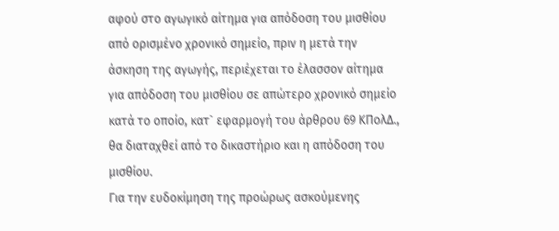αφού στο αγωγικό αίτημα για απόδοση του μισθίου από ορισμένο χρονικό σημείο, πριν η μετά την άσκηση της αγωγής, περιέχεται το έλασσον αίτημα για απόδοση του μισθίου σε απώτερο χρονικό σημείο κατά το οποίο, κατ` εφαρμογή του άρθρου 69 ΚΠολΔ., θα διαταχθεί από το δικαστήριο και η απόδοση του μισθίου.
Για την ευδοκίμηση της προώρως ασκούμενης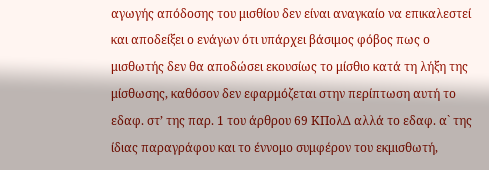αγωγής απόδοσης του μισθίου δεν είναι αναγκαίο να επικαλεστεί και αποδείξει ο ενάγων ότι υπάρχει βάσιμος φόβος πως ο μισθωτής δεν θα αποδώσει εκουσίως το μίσθιο κατά τη λήξη της μίσθωσης, καθόσον δεν εφαρμόζεται στην περίπτωση αυτή το εδαφ. στ’ της παρ. 1 του άρθρου 69 ΚΠολΔ αλλά το εδαφ. α` της ίδιας παραγράφου και το έννομο συμφέρον του εκμισθωτή,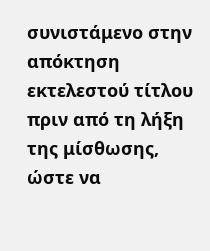συνιστάμενο στην απόκτηση εκτελεστού τίτλου πριν από τη λήξη της μίσθωσης, ώστε να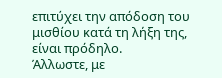επιτύχει την απόδοση του μισθίου κατά τη λήξη της, είναι πρόδηλο.
Άλλωστε, με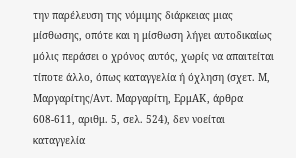την παρέλευση της νόμιμης διάρκειας μιας μίσθωσης, οπότε και η μίσθωση λήγει αυτοδικαίως μόλις περάσει ο χρόνος αυτός, χωρίς να απαιτείται τίποτε άλλο, όπως καταγγελία ή όχληση (σχετ. Μ, Μαργαρίτης/Αντ. Μαργαρίτη, ΕρμΑΚ, άρθρα 608-611, αριθμ. 5, σελ. 524), δεν νοείται καταγγελία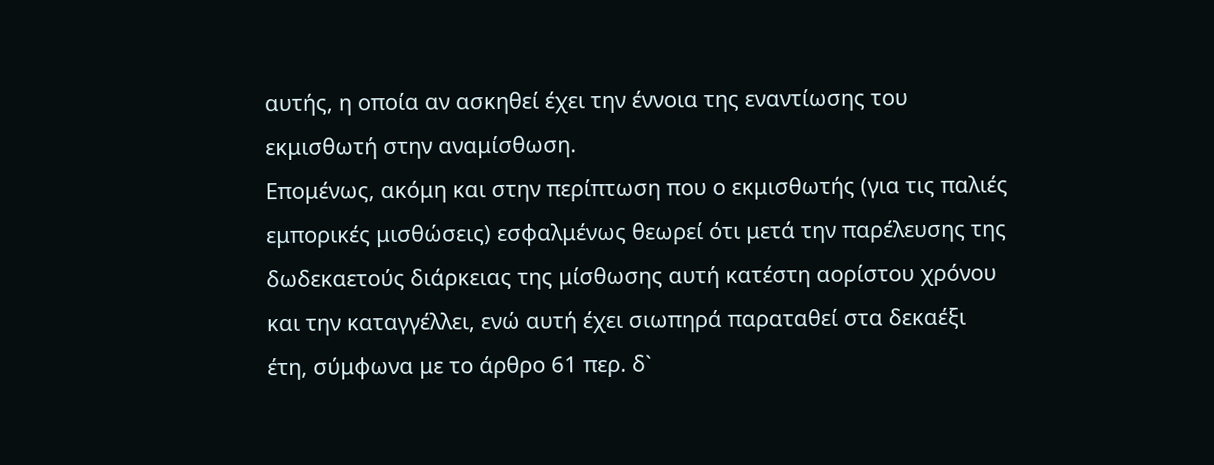αυτής, η οποία αν ασκηθεί έχει την έννοια της εναντίωσης του εκμισθωτή στην αναμίσθωση.
Επομένως, ακόμη και στην περίπτωση που ο εκμισθωτής (για τις παλιές εμπορικές μισθώσεις) εσφαλμένως θεωρεί ότι μετά την παρέλευσης της δωδεκαετούς διάρκειας της μίσθωσης αυτή κατέστη αορίστου χρόνου και την καταγγέλλει, ενώ αυτή έχει σιωπηρά παραταθεί στα δεκαέξι έτη, σύμφωνα με το άρθρο 61 περ. δ`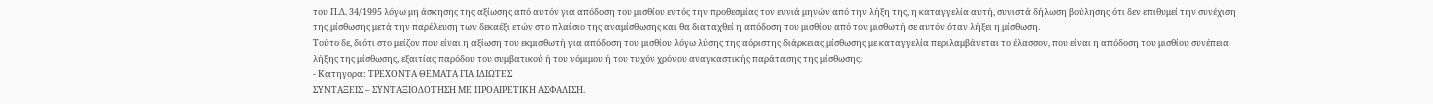του Π.Δ. 34/1995 λόγω μη άσκησης της αξίωσης από αυτόν για απόδοση του μισθίου εντός την προθεσμίας τον εννιά μηνών από την λήξη της, η καταγγελία αυτή, συνιστά δήλωση βούλησης ότι δεν επιθυμεί την συνέχιση της μίσθωσης μετά την παρέλευση των δεκαέξι ετών στο πλαίσιο της αναμίσθωσης και θα διαταχθεί η απόδοση του μισθίου από τον μισθωτή σε αυτόν όταν λήξει η μίσθωση.
Τούτο δε, διότι στο μείζον που είναι η αξίωση του εκμισθωτή για απόδοση του μισθίου λόγω λύσης της αόριστης διάρκειας μίσθωσης με καταγγελία περιλαμβάνεται το έλασσον, που είναι η απόδοση του μισθίου συνέπεια λήξης της μίσθωσης, εξαιτίας παρόδου του συμβατικού ή του νόμιμου ή του τυχόν χρόνου αναγκαστικής παράτασης της μίσθωσης.
- Κατηγορα: ΤΡΕΧΟΝΤΑ ΘΕΜΑΤΑ ΓΙΑ ΙΔΙΩΤΕΣ
ΣΥΝΤΑΞΕΙΣ – ΣΥΝΤΑΞΙΟΔΟΤΗΣΗ ΜΕ ΠΡΟΑΙΡΕΤΙΚΗ ΑΣΦΑΛΙΣΗ.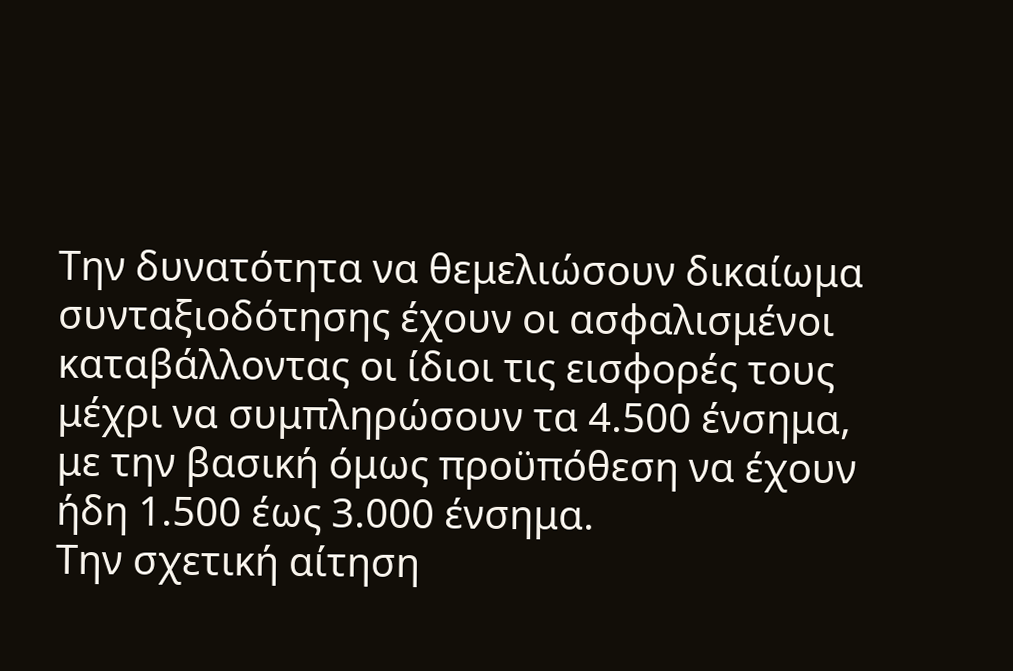Την δυνατότητα να θεμελιώσουν δικαίωμα συνταξιοδότησης έχουν οι ασφαλισμένοι καταβάλλοντας οι ίδιοι τις εισφορές τους μέχρι να συμπληρώσουν τα 4.500 ένσημα, με την βασική όμως προϋπόθεση να έχουν ήδη 1.500 έως 3.000 ένσημα.
Την σχετική αίτηση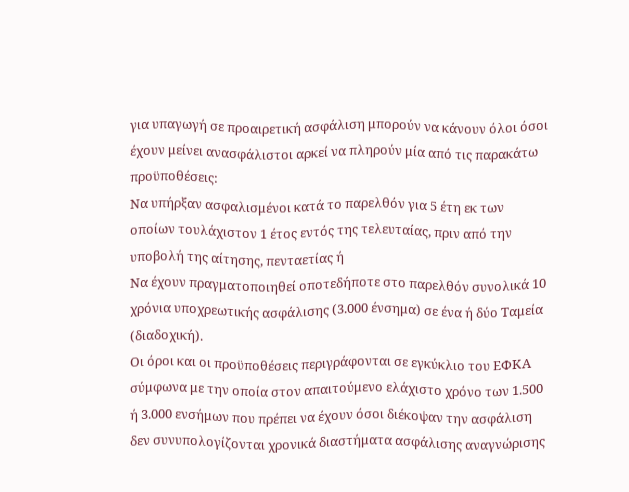για υπαγωγή σε προαιρετική ασφάλιση μπορούν να κάνουν όλοι όσοι έχουν μείνει ανασφάλιστοι αρκεί να πληρούν μία από τις παρακάτω προϋποθέσεις:
Να υπήρξαν ασφαλισμένοι κατά το παρελθόν για 5 έτη εκ των οποίων τουλάχιστον 1 έτος εντός της τελευταίας, πριν από την υποβολή της αίτησης, πενταετίας ή
Να έχουν πραγματοποιηθεί οποτεδήποτε στο παρελθόν συνολικά 10 χρόνια υποχρεωτικής ασφάλισης (3.000 ένσημα) σε ένα ή δύο Ταμεία (διαδοχική).
Οι όροι και οι προϋποθέσεις περιγράφονται σε εγκύκλιο του ΕΦΚΑ σύμφωνα με την οποία στον απαιτούμενο ελάχιστο χρόνο των 1.500 ή 3.000 ενσήμων που πρέπει να έχουν όσοι διέκοψαν την ασφάλιση δεν συνυπολογίζονται χρονικά διαστήματα ασφάλισης αναγνώρισης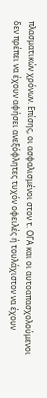πλασματικών χρόνων. Επίσης, οι ασφαλισμένοι στον τ. ΟΓΑ και οι αυτοαπασχολούμενοι δεν πρέπει να έχουν αφήσει ανεξόφλητες τυχόν οφειλές ή τουλάχιστον να έχουν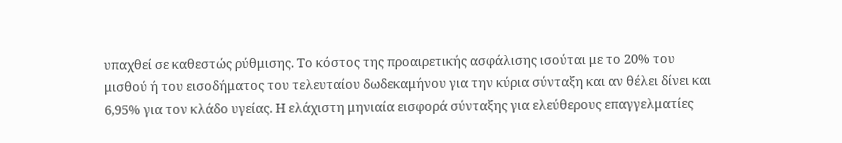υπαχθεί σε καθεστώς ρύθμισης. Το κόστος της προαιρετικής ασφάλισης ισούται με το 20% του μισθού ή του εισοδήματος του τελευταίου δωδεκαμήνου για την κύρια σύνταξη και αν θέλει δίνει και 6,95% για τον κλάδο υγείας. Η ελάχιστη μηνιαία εισφορά σύνταξης για ελεύθερους επαγγελματίες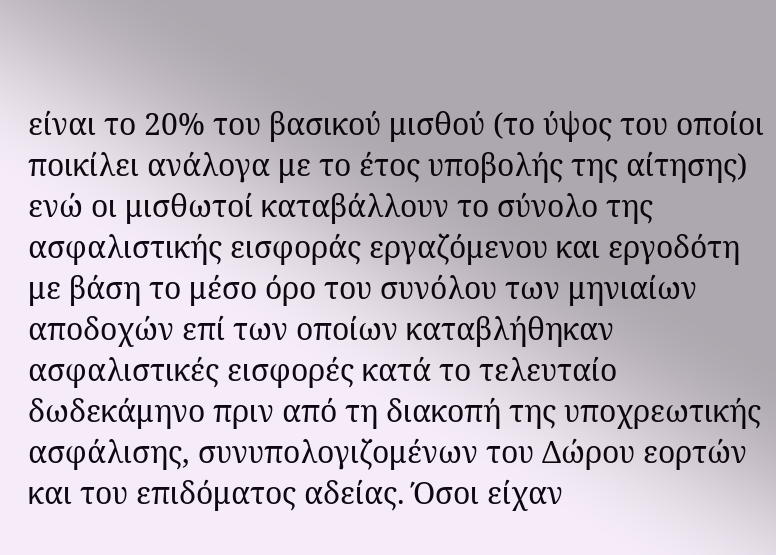είναι το 20% του βασικού μισθού (το ύψος του οποίοι ποικίλει ανάλογα με το έτος υποβολής της αίτησης) ενώ οι μισθωτοί καταβάλλουν το σύνολο της ασφαλιστικής εισφοράς εργαζόμενου και εργοδότη με βάση το μέσο όρο του συνόλου των μηνιαίων αποδοχών επί των οποίων καταβλήθηκαν ασφαλιστικές εισφορές κατά το τελευταίο δωδεκάμηνο πριν από τη διακοπή της υποχρεωτικής ασφάλισης, συνυπολογιζομένων του Δώρου εορτών και του επιδόματος αδείας. Όσοι είχαν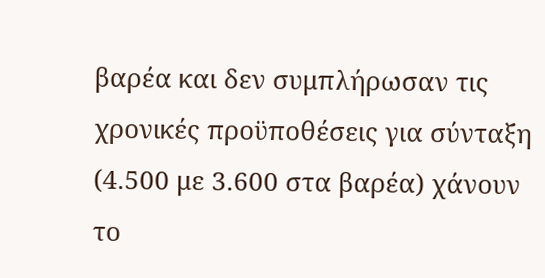βαρέα και δεν συμπλήρωσαν τις χρονικές προϋποθέσεις για σύνταξη (4.500 με 3.600 στα βαρέα) χάνουν το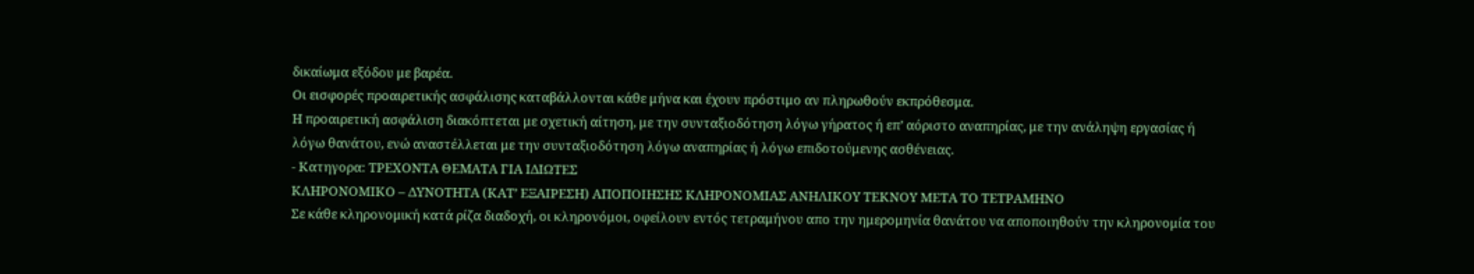δικαίωμα εξόδου με βαρέα.
Οι εισφορές προαιρετικής ασφάλισης καταβάλλονται κάθε μήνα και έχουν πρόστιμο αν πληρωθούν εκπρόθεσμα.
Η προαιρετική ασφάλιση διακόπτεται με σχετική αίτηση, με την συνταξιοδότηση λόγω γήρατος ή επ’ αόριστο αναπηρίας, με την ανάληψη εργασίας ή λόγω θανάτου, ενώ αναστέλλεται με την συνταξιοδότηση λόγω αναπηρίας ή λόγω επιδοτούμενης ασθένειας.
- Κατηγορα: ΤΡΕΧΟΝΤΑ ΘΕΜΑΤΑ ΓΙΑ ΙΔΙΩΤΕΣ
ΚΛΗΡΟΝΟΜΙΚΟ – ΔΥΝΟΤΗΤΑ (ΚΑΤ’ ΕΞΑΙΡΕΣΗ) ΑΠΟΠΟΙΗΣΗΣ ΚΛΗΡΟΝΟΜΙΑΣ ΑΝΗΛΙΚΟΥ ΤΕΚΝΟΥ ΜΕΤΑ ΤΟ ΤΕΤΡΑΜΗΝΟ
Σε κάθε κληρονομική κατά ρίζα διαδοχή, οι κληρονόμοι, οφείλουν εντός τετραμήνου απο την ημερομηνία θανάτου να αποποιηθούν την κληρονομία του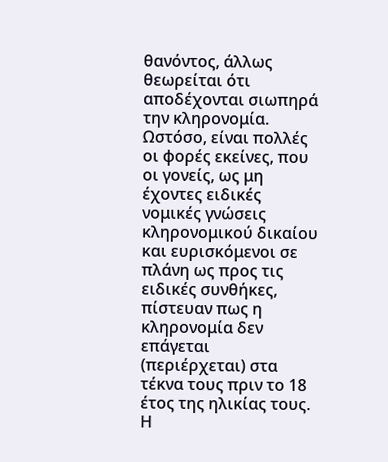θανόντος, άλλως θεωρείται ότι αποδέχονται σιωπηρά την κληρονομία.
Ωστόσο, είναι πολλές οι φορές εκείνες, που οι γονείς, ως μη έχοντες ειδικές νομικές γνώσεις κληρονομικού δικαίου και ευρισκόμενοι σε πλάνη ως προς τις ειδικές συνθήκες, πίστευαν πως η κληρονομία δεν επάγεται (περιέρχεται) στα τέκνα τους πριν το 18 έτος της ηλικίας τους.
Η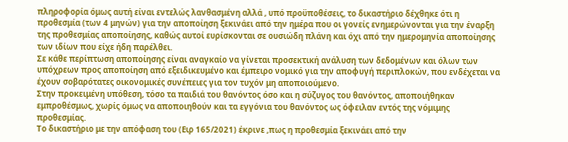πληροφορία όμως αυτή είναι εντελώς λανθασμένη αλλά , υπό προϋποθέσεις, το δικαστήριο δέχθηκε ότι η προθεσμία (των 4 μηνών) για την αποποίηση ξεκινάει από την ημέρα που οι γονείς ενημερώνονται για την έναρξη της προθεσμίας αποποίησης, καθώς αυτοί ευρίσκονται σε ουσιώδη πλάνη και όχι από την ημερομηνία αποποίησης των ιδίων που είχε ήδη παρέλθει.
Σε κάθε περίπτωση αποποίησης είναι αναγκαίο να γίνεται προσεκτική ανάλυση των δεδομένων και όλων των υπόχρεων προς αποποίηση από εξειδικευμένο και έμπειρο νομικό για την αποφυγή περιπλοκών, που ενδέχεται να έχουν σοβαρότατες οικονομικές συνέπειες για τον τυχόν μη αποποιούμενο.
Στην προκειμένη υπόθεση, τόσο τα παιδιά του θανόντος όσο και η σύζυγος του θανόντος, αποποιήθηκαν εμπροθέσμως, χωρίς όμως να αποποιηθούν και τα εγγόνια του θανόντος ως όφειλαν εντός της νόμιμης προθεσμίας.
Το δικαστήριο με την απόφαση του (Ειρ 165/2021) έκρινε ,πως η προθεσμία ξεκινάει από την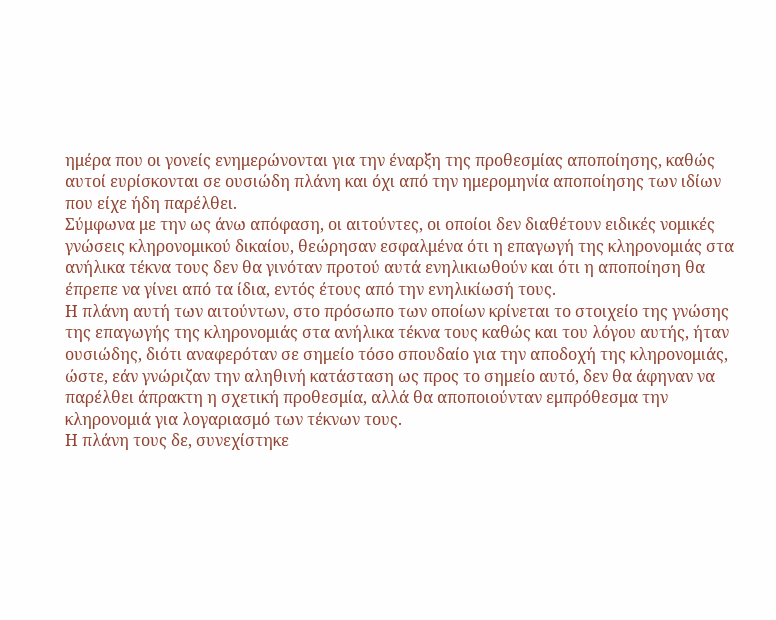ημέρα που οι γονείς ενημερώνονται για την έναρξη της προθεσμίας αποποίησης, καθώς αυτοί ευρίσκονται σε ουσιώδη πλάνη και όχι από την ημερομηνία αποποίησης των ιδίων που είχε ήδη παρέλθει.
Σύμφωνα με την ως άνω απόφαση, οι αιτούντες, οι οποίοι δεν διαθέτουν ειδικές νομικές γνώσεις κληρονομικού δικαίου, θεώρησαν εσφαλμένα ότι η επαγωγή της κληρονομιάς στα ανήλικα τέκνα τους δεν θα γινόταν προτού αυτά ενηλικιωθούν και ότι η αποποίηση θα έπρεπε να γίνει από τα ίδια, εντός έτους από την ενηλικίωσή τους.
Η πλάνη αυτή των αιτούντων, στο πρόσωπο των οποίων κρίνεται το στοιχείο της γνώσης της επαγωγής της κληρονομιάς στα ανήλικα τέκνα τους καθώς και του λόγου αυτής, ήταν ουσιώδης, διότι αναφερόταν σε σημείο τόσο σπουδαίο για την αποδοχή της κληρονομιάς, ώστε, εάν γνώριζαν την αληθινή κατάσταση ως προς το σημείο αυτό, δεν θα άφηναν να παρέλθει άπρακτη η σχετική προθεσμία, αλλά θα αποποιούνταν εμπρόθεσμα την κληρονομιά για λογαριασμό των τέκνων τους.
Η πλάνη τους δε, συνεχίστηκε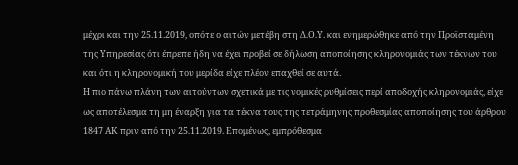μέχρι και την 25.11.2019, οπότε ο αιτών μετέβη στη Δ.Ο.Υ. και ενημερώθηκε από την Προϊσταμένη της Υπηρεσίας ότι έπρεπε ήδη να έχει προβεί σε δήλωση αποποίησης κληρονομιάς των τέκνων του και ότι η κληρονομική του μερίδα είχε πλέον επαχθεί σε αυτά.
Η πιο πάνω πλάνη των αιτούντων σχετικά με τις νομικές ρυθμίσεις περί αποδοχής κληρονομιάς, είχε ως αποτέλεσμα τη μη έναρξη για τα τέκνα τους της τετράμηνης προθεσμίας αποποίησης του άρθρου 1847 ΑΚ πριν από την 25.11.2019. Επομένως, εμπρόθεσμα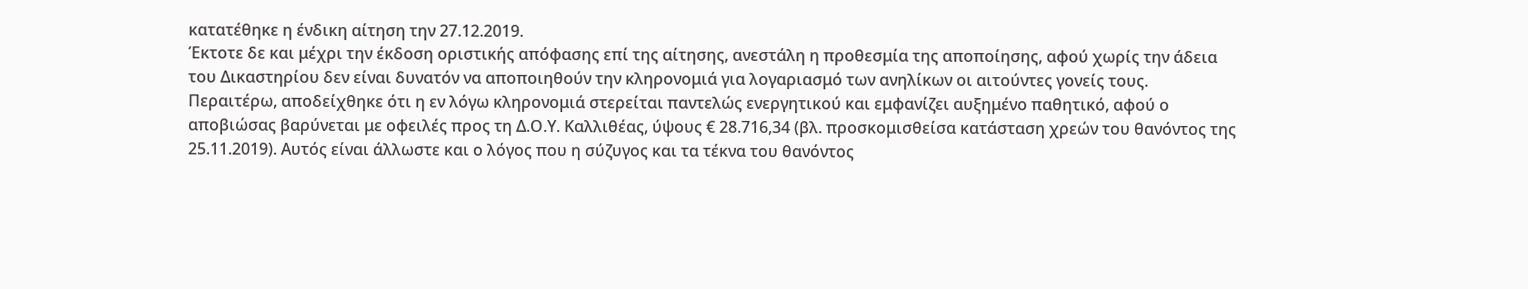κατατέθηκε η ένδικη αίτηση την 27.12.2019.
Έκτοτε δε και μέχρι την έκδοση οριστικής απόφασης επί της αίτησης, ανεστάλη η προθεσμία της αποποίησης, αφού χωρίς την άδεια του Δικαστηρίου δεν είναι δυνατόν να αποποιηθούν την κληρονομιά για λογαριασμό των ανηλίκων οι αιτούντες γονείς τους.
Περαιτέρω, αποδείχθηκε ότι η εν λόγω κληρονομιά στερείται παντελώς ενεργητικού και εμφανίζει αυξημένο παθητικό, αφού ο αποβιώσας βαρύνεται με οφειλές προς τη Δ.Ο.Υ. Καλλιθέας, ύψους € 28.716,34 (βλ. προσκομισθείσα κατάσταση χρεών του θανόντος της 25.11.2019). Αυτός είναι άλλωστε και ο λόγος που η σύζυγος και τα τέκνα του θανόντος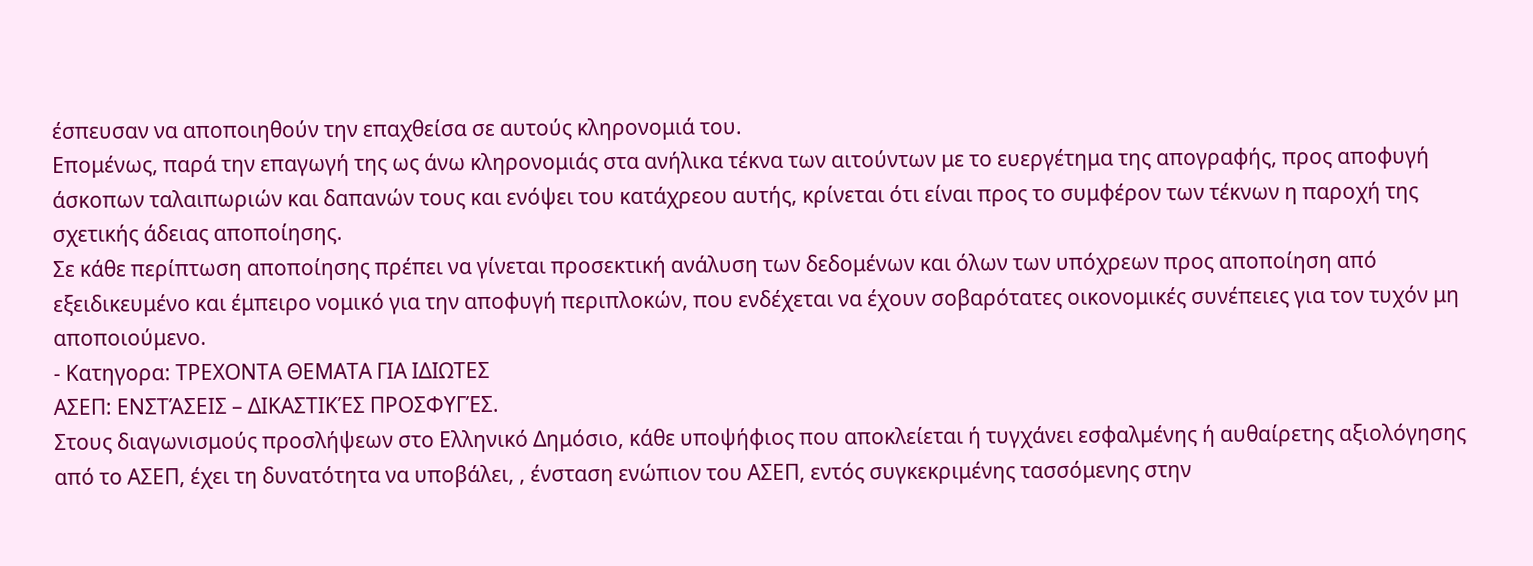έσπευσαν να αποποιηθούν την επαχθείσα σε αυτούς κληρονομιά του.
Επομένως, παρά την επαγωγή της ως άνω κληρονομιάς στα ανήλικα τέκνα των αιτούντων με το ευεργέτημα της απογραφής, προς αποφυγή άσκοπων ταλαιπωριών και δαπανών τους και ενόψει του κατάχρεου αυτής, κρίνεται ότι είναι προς το συμφέρον των τέκνων η παροχή της σχετικής άδειας αποποίησης.
Σε κάθε περίπτωση αποποίησης πρέπει να γίνεται προσεκτική ανάλυση των δεδομένων και όλων των υπόχρεων προς αποποίηση από εξειδικευμένο και έμπειρο νομικό για την αποφυγή περιπλοκών, που ενδέχεται να έχουν σοβαρότατες οικονομικές συνέπειες για τον τυχόν μη αποποιούμενο.
- Κατηγορα: ΤΡΕΧΟΝΤΑ ΘΕΜΑΤΑ ΓΙΑ ΙΔΙΩΤΕΣ
ΑΣΕΠ: ΕΝΣΤΆΣΕΙΣ – ΔΙΚΑΣΤΙΚΈΣ ΠΡΟΣΦΥΓΈΣ.
Στους διαγωνισμούς προσλήψεων στο Ελληνικό Δημόσιο, κάθε υποψήφιος που αποκλείεται ή τυγχάνει εσφαλμένης ή αυθαίρετης αξιολόγησης από το ΑΣΕΠ, έχει τη δυνατότητα να υποβάλει, , ένσταση ενώπιον του ΑΣΕΠ, εντός συγκεκριμένης τασσόμενης στην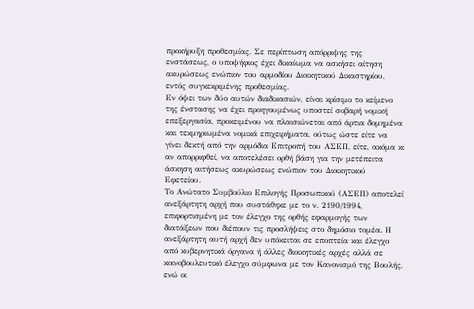προκήρυξη προθεσμίας. Σε περίπτωση απόρριψης της ενστάσεως, ο υποψήφιος έχει δικαίωμα να ασκήσει αίτηση ακυρώσεως ενώπιον του αρμοδίου Διοικητικού Δικαστηρίου, εντός συγκεκριμένης προθεσμίας.
Εν όψει των δύο αυτών διαδικασιών, είναι κρίσιμο το κείμενο της ένστασης να έχει προηγουμένως υποστεί σοβαρή νομική επεξεργασία, προκειμένου να πλαισιώνεται από άρτια δομημένα και τεκμηριωμένα νομικά επιχειρήματα, ούτως ώστε είτε να γίνει δεκτή από την αρμόδια Επιτροπή του ΑΣΕΠ, είτε, ακόμα κι αν απορριφθεί, να αποτελέσει ορθή βάση για την μετέπειτα άσκηση αιτήσεως ακυρώσεως ενώπιον του Διοικητικού Εφετείου.
Το Ανώτατο Συμβούλιο Επιλογής Προσωπικού (ΑΣΕΠ) αποτελεί ανεξάρτητη αρχή που συστάθηκε με το ν. 2190/1994, επιφορτισμένη με τον έλεγχο της ορθής εφαρμογής των διατάξεων που διέπουν τις προσλήψεις στο δημόσιο τομέα. Η ανεξάρτητη αυτή αρχή δεν υπόκειται σε εποπτεία και έλεγχο από κυβερνητικά όργανα ή άλλες διοικητικές αρχές αλλά σε κοινοβουλευτικό έλεγχο σύμφωνα με τον Κανονισμό της Βουλής, ενώ οι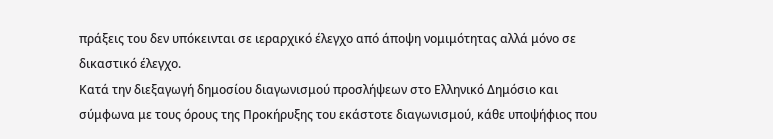πράξεις του δεν υπόκεινται σε ιεραρχικό έλεγχο από άποψη νομιμότητας αλλά μόνο σε δικαστικό έλεγχο.
Κατά την διεξαγωγή δημοσίου διαγωνισμού προσλήψεων στο Ελληνικό Δημόσιο και σύμφωνα με τους όρους της Προκήρυξης του εκάστοτε διαγωνισμού, κάθε υποψήφιος που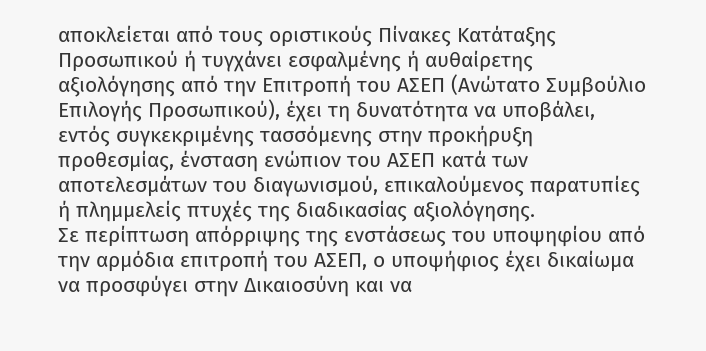αποκλείεται από τους οριστικούς Πίνακες Κατάταξης Προσωπικού ή τυγχάνει εσφαλμένης ή αυθαίρετης αξιολόγησης από την Επιτροπή του ΑΣΕΠ (Ανώτατο Συμβούλιο Επιλογής Προσωπικού), έχει τη δυνατότητα να υποβάλει, εντός συγκεκριμένης τασσόμενης στην προκήρυξη προθεσμίας, ένσταση ενώπιον του ΑΣΕΠ κατά των αποτελεσμάτων του διαγωνισμού, επικαλούμενος παρατυπίες ή πλημμελείς πτυχές της διαδικασίας αξιολόγησης.
Σε περίπτωση απόρριψης της ενστάσεως του υποψηφίου από την αρμόδια επιτροπή του ΑΣΕΠ, ο υποψήφιος έχει δικαίωμα να προσφύγει στην Δικαιοσύνη και να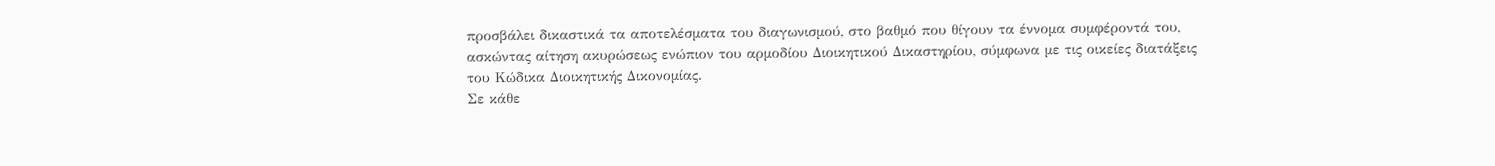προσβάλει δικαστικά τα αποτελέσματα του διαγωνισμού, στο βαθμό που θίγουν τα έννομα συμφέροντά του, ασκώντας αίτηση ακυρώσεως ενώπιον του αρμοδίου Διοικητικού Δικαστηρίου, σύμφωνα με τις οικείες διατάξεις του Κώδικα Διοικητικής Δικονομίας.
Σε κάθε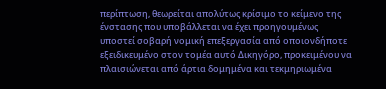περίπτωση, θεωρείται απολύτως κρίσιμο το κείμενο της ένστασης που υποβάλλεται να έχει προηγουμένως υποστεί σοβαρή νομική επεξεργασία από οποιονδήποτε εξειδικευμένο στον τομέα αυτό Δικηγόρο, προκειμένου να πλαισιώνεται από άρτια δομημένα και τεκμηριωμένα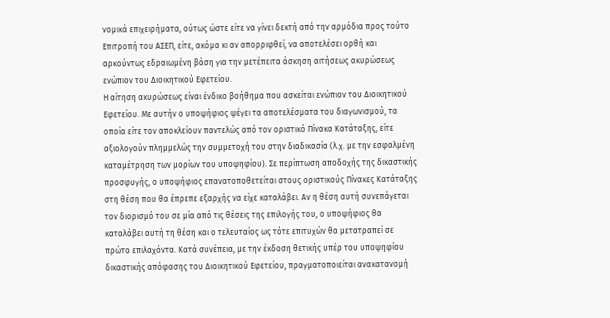νομικά επιχειρήματα, ούτως ώστε είτε να γίνει δεκτή από την αρμόδια προς τούτο Επιτροπή του ΑΣΕΠ, είτε, ακόμα κι αν απορριφθεί, να αποτελέσει ορθή και αρκούντως εδραιωμένη βάση για την μετέπειτα άσκηση αιτήσεως ακυρώσεως ενώπιον του Διοικητικού Εφετείου.
Η αίτηση ακυρώσεως είναι ένδικο βοήθημα που ασκείται ενώπιον του Διοικητικού Εφετείου. Με αυτήν ο υποψήφιος ψέγει τα αποτελέσματα του διαγωνισμού, τα οποία είτε τον αποκλείουν παντελώς από τον οριστικό Πίνακα Κατάταξης, είτε αξιολογούν πλημμελώς την συμμετοχή του στην διαδικασία (λ.χ. με την εσφαλμένη καταμέτρηση των μορίων του υποψηφίου). Σε περίπτωση αποδοχής της δικαστικής προσφυγής, ο υποψήφιος επανατοποθετείται στους οριστικούς Πίνακες Κατάταξης στη θέση που θα έπρεπε εξαρχής να είχε καταλάβει. Αν η θέση αυτή συνεπάγεται τον διορισμό του σε μία από τις θέσεις της επιλογής του, ο υποψήφιος θα καταλάβει αυτή τη θέση και ο τελευταίος ως τότε επιτυχών θα μετατραπεί σε πρώτο επιλαχόντα. Κατά συνέπεια, με την έκδοση θετικής υπέρ του υποψηφίου δικαστικής απόφασης του Διοικητικού Εφετείου, πραγματοποιείται ανακατανομή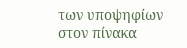των υποψηφίων στον πίνακα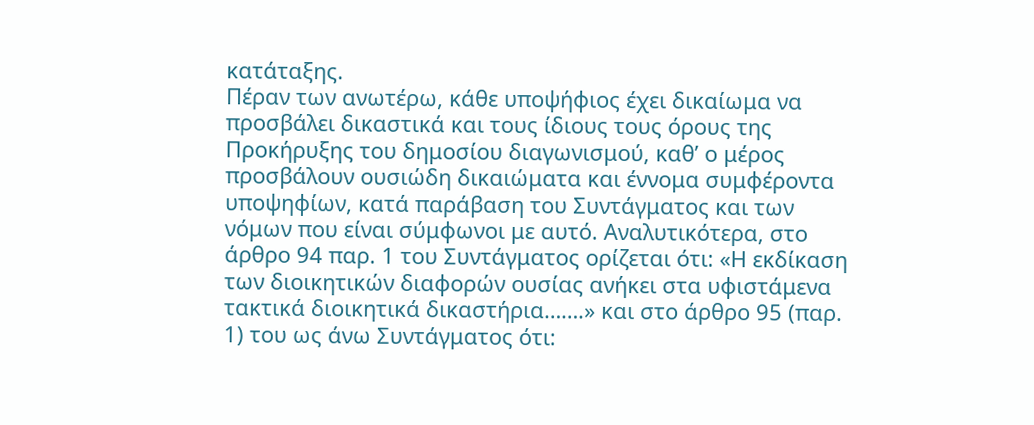κατάταξης.
Πέραν των ανωτέρω, κάθε υποψήφιος έχει δικαίωμα να προσβάλει δικαστικά και τους ίδιους τους όρους της Προκήρυξης του δημοσίου διαγωνισμού, καθ’ ο μέρος προσβάλουν ουσιώδη δικαιώματα και έννομα συμφέροντα υποψηφίων, κατά παράβαση του Συντάγματος και των νόμων που είναι σύμφωνοι με αυτό. Αναλυτικότερα, στο άρθρο 94 παρ. 1 του Συντάγματος ορίζεται ότι: «Η εκδίκαση των διοικητικών διαφορών ουσίας ανήκει στα υφιστάμενα τακτικά διοικητικά δικαστήρια…….» και στο άρθρο 95 (παρ. 1) του ως άνω Συντάγματος ότι: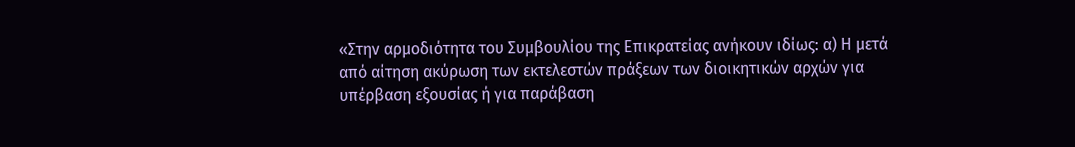«Στην αρμοδιότητα του Συμβουλίου της Επικρατείας ανήκουν ιδίως: α) Η μετά από αίτηση ακύρωση των εκτελεστών πράξεων των διοικητικών αρχών για υπέρβαση εξουσίας ή για παράβαση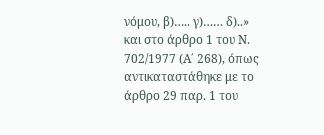νόμου, β)….. γ)…… δ)..» και στο άρθρο 1 του Ν. 702/1977 (Α΄ 268), όπως αντικαταστάθηκε με το άρθρο 29 παρ. 1 του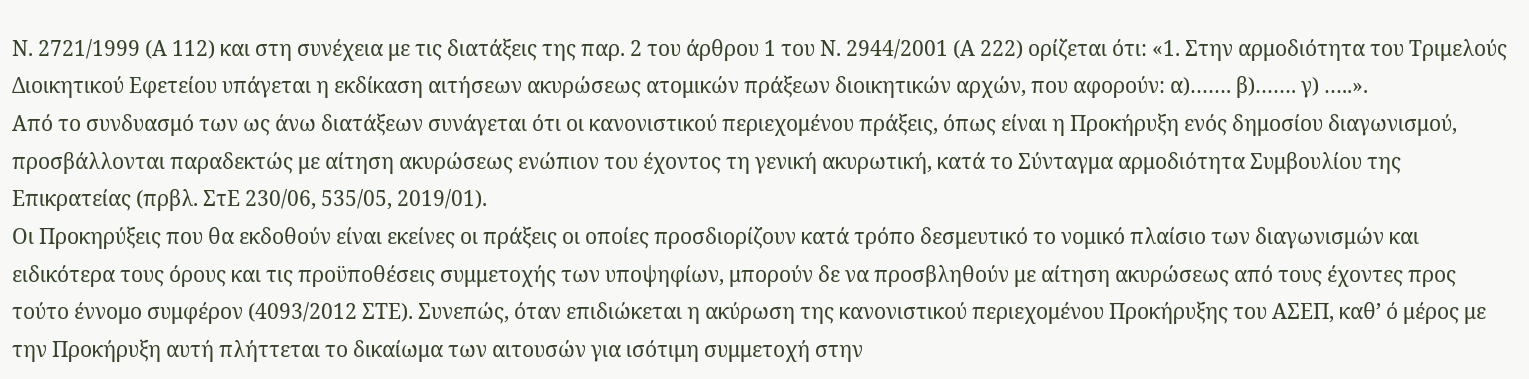Ν. 2721/1999 (Α 112) και στη συνέχεια με τις διατάξεις της παρ. 2 του άρθρου 1 του Ν. 2944/2001 (Α 222) ορίζεται ότι: «1. Στην αρμοδιότητα του Τριμελούς Διοικητικού Εφετείου υπάγεται η εκδίκαση αιτήσεων ακυρώσεως ατομικών πράξεων διοικητικών αρχών, που αφορούν: α)……. β)……. γ) …..».
Από το συνδυασμό των ως άνω διατάξεων συνάγεται ότι οι κανονιστικού περιεχομένου πράξεις, όπως είναι η Προκήρυξη ενός δημοσίου διαγωνισμού, προσβάλλονται παραδεκτώς με αίτηση ακυρώσεως ενώπιον του έχοντος τη γενική ακυρωτική, κατά το Σύνταγμα αρμοδιότητα Συμβουλίου της Επικρατείας (πρβλ. ΣτΕ 230/06, 535/05, 2019/01).
Οι Προκηρύξεις που θα εκδοθούν είναι εκείνες οι πράξεις οι οποίες προσδιορίζουν κατά τρόπο δεσμευτικό το νομικό πλαίσιο των διαγωνισμών και ειδικότερα τους όρους και τις προϋποθέσεις συμμετοχής των υποψηφίων, μπορούν δε να προσβληθούν με αίτηση ακυρώσεως από τους έχοντες προς τούτο έννομο συμφέρον (4093/2012 ΣΤΕ). Συνεπώς, όταν επιδιώκεται η ακύρωση της κανονιστικού περιεχομένου Προκήρυξης του ΑΣΕΠ, καθ’ ό μέρος με την Προκήρυξη αυτή πλήττεται το δικαίωμα των αιτουσών για ισότιμη συμμετοχή στην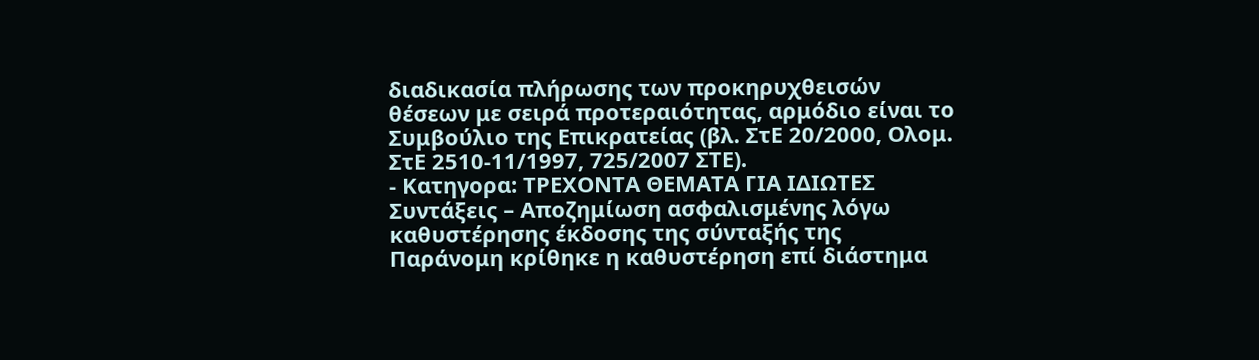διαδικασία πλήρωσης των προκηρυχθεισών θέσεων με σειρά προτεραιότητας, αρμόδιο είναι το Συμβούλιο της Επικρατείας (βλ. ΣτΕ 20/2000, Ολομ. ΣτΕ 2510-11/1997, 725/2007 ΣΤΕ).
- Κατηγορα: ΤΡΕΧΟΝΤΑ ΘΕΜΑΤΑ ΓΙΑ ΙΔΙΩΤΕΣ
Συντάξεις – Αποζημίωση ασφαλισμένης λόγω καθυστέρησης έκδοσης της σύνταξής της
Παράνομη κρίθηκε η καθυστέρηση επί διάστημα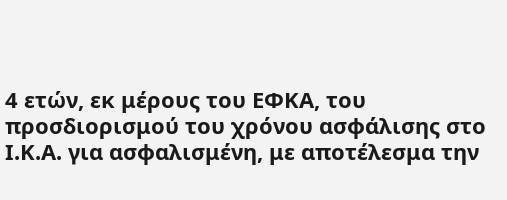4 ετών, εκ μέρους του ΕΦΚΑ, του προσδιορισμού του χρόνου ασφάλισης στο Ι.Κ.Α. για ασφαλισμένη, με αποτέλεσμα την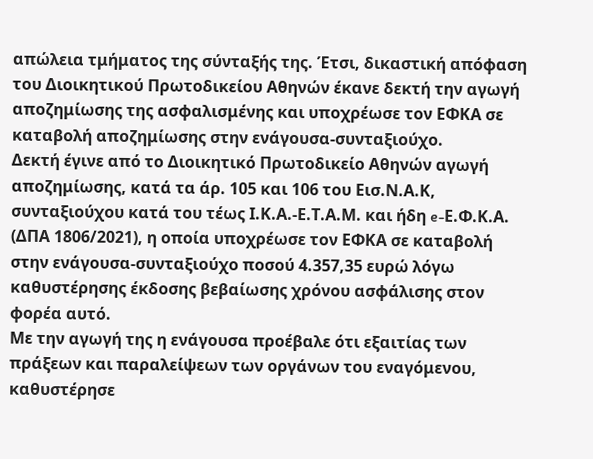απώλεια τμήματος της σύνταξής της. Έτσι, δικαστική απόφαση του Διοικητικού Πρωτοδικείου Αθηνών έκανε δεκτή την αγωγή αποζημίωσης της ασφαλισμένης και υποχρέωσε τον ΕΦΚΑ σε καταβολή αποζημίωσης στην ενάγουσα-συνταξιούχο.
Δεκτή έγινε από το Διοικητικό Πρωτοδικείο Αθηνών αγωγή αποζημίωσης, κατά τα άρ. 105 και 106 του Εισ.Ν.Α.Κ, συνταξιούχου κατά του τέως Ι.Κ.Α.-Ε.Τ.Α.Μ. και ήδη e-Ε.Φ.Κ.Α. (ΔΠΑ 1806/2021), η οποία υποχρέωσε τον ΕΦΚΑ σε καταβολή στην ενάγουσα-συνταξιούχο ποσού 4.357,35 ευρώ λόγω καθυστέρησης έκδοσης βεβαίωσης χρόνου ασφάλισης στον φορέα αυτό.
Με την αγωγή της η ενάγουσα προέβαλε ότι εξαιτίας των πράξεων και παραλείψεων των οργάνων του εναγόμενου, καθυστέρησε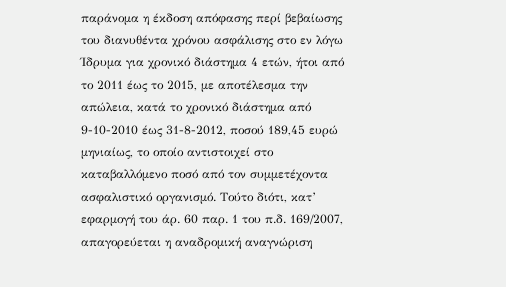παράνομα η έκδοση απόφασης περί βεβαίωσης του διανυθέντα χρόνου ασφάλισης στο εν λόγω Ίδρυμα για χρονικό διάστημα 4 ετών, ήτοι από το 2011 έως το 2015, με αποτέλεσμα την απώλεια, κατά το χρονικό διάστημα από 9-10-2010 έως 31-8-2012, ποσού 189,45 ευρώ μηνιαίως, το οποίο αντιστοιχεί στο καταβαλλόμενο ποσό από τον συμμετέχοντα ασφαλιστικό οργανισμό. Τούτο διότι, κατ’ εφαρμογή του άρ. 60 παρ. 1 του π.δ. 169/2007, απαγορεύεται η αναδρομική αναγνώριση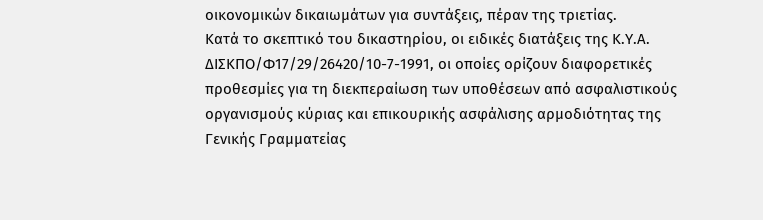οικονομικών δικαιωμάτων για συντάξεις, πέραν της τριετίας.
Κατά το σκεπτικό του δικαστηρίου, οι ειδικές διατάξεις της Κ.Υ.Α. ΔΙΣΚΠΟ/Φ17/29/26420/10-7-1991, οι οποίες ορίζουν διαφορετικές προθεσμίες για τη διεκπεραίωση των υποθέσεων από ασφαλιστικούς οργανισμούς κύριας και επικουρικής ασφάλισης αρμοδιότητας της Γενικής Γραμματείας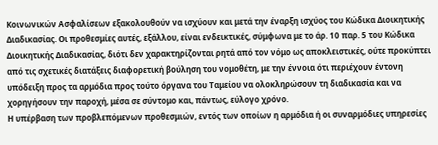Κοινωνικών Ασφαλίσεων εξακολουθούν να ισχύουν και μετά την έναρξη ισχύος του Κώδικα Διοικητικής Διαδικασίας. Οι προθεσμίες αυτές, εξάλλου, είναι ενδεικτικές, σύμφωνα με το άρ. 10 παρ. 5 του Κώδικα Διοικητικής Διαδικασίας, διότι δεν χαρακτηρίζονται ρητά από τον νόμο ως αποκλειστικές, ούτε προκύπτει από τις σχετικές διατάξεις διαφορετική βούληση του νομοθέτη, με την έννοια ότι περιέχουν έντονη υπόδειξη προς τα αρμόδια προς τούτο όργανα του Ταμείου να ολοκληρώσουν τη διαδικασία και να χορηγήσουν την παροχή, μέσα σε σύντομο και, πάντως, εύλογο χρόνο.
Η υπέρβαση των προβλεπόμενων προθεσμιών, εντός των οποίων η αρμόδια ή οι συναρμόδιες υπηρεσίες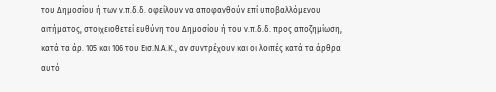του Δημοσίου ή των ν.π.δ.δ. οφείλουν να αποφανθούν επί υποβαλλόμενου αιτήματος, στοιχειοθετεί ευθύνη του Δημοσίου ή του ν.π.δ.δ. προς αποζημίωση, κατά τα άρ. 105 και 106 του Εισ.Ν.Α.Κ., αν συντρέχουν και οι λοιπές κατά τα άρθρα αυτό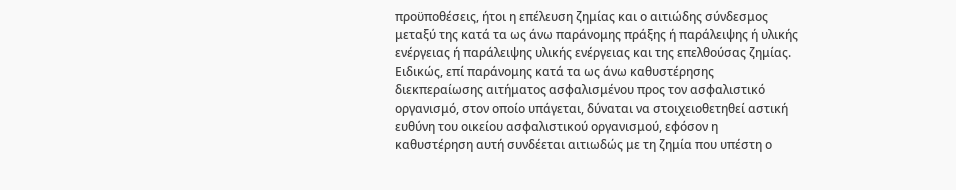προϋποθέσεις, ήτοι η επέλευση ζημίας και ο αιτιώδης σύνδεσμος μεταξύ της κατά τα ως άνω παράνομης πράξης ή παράλειψης ή υλικής ενέργειας ή παράλειψης υλικής ενέργειας και της επελθούσας ζημίας.
Ειδικώς, επί παράνομης κατά τα ως άνω καθυστέρησης διεκπεραίωσης αιτήματος ασφαλισμένου προς τον ασφαλιστικό οργανισμό, στον οποίο υπάγεται, δύναται να στοιχειοθετηθεί αστική ευθύνη του οικείου ασφαλιστικού οργανισμού, εφόσον η καθυστέρηση αυτή συνδέεται αιτιωδώς με τη ζημία που υπέστη ο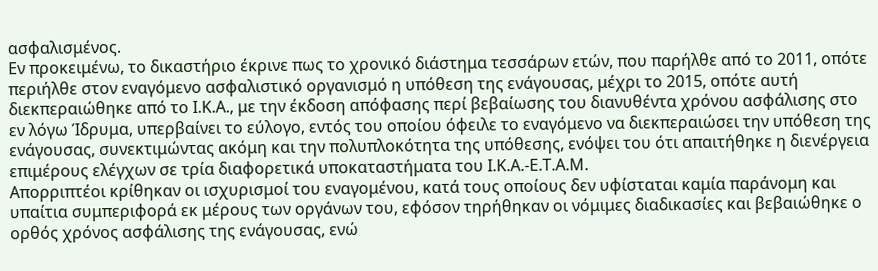ασφαλισμένος.
Εν προκειμένω, το δικαστήριο έκρινε πως το χρονικό διάστημα τεσσάρων ετών, που παρήλθε από το 2011, οπότε περιήλθε στον εναγόμενο ασφαλιστικό οργανισμό η υπόθεση της ενάγουσας, μέχρι το 2015, οπότε αυτή διεκπεραιώθηκε από το Ι.Κ.Α., με την έκδοση απόφασης περί βεβαίωσης του διανυθέντα χρόνου ασφάλισης στο εν λόγω Ίδρυμα, υπερβαίνει το εύλογο, εντός του οποίου όφειλε το εναγόμενο να διεκπεραιώσει την υπόθεση της ενάγουσας, συνεκτιμώντας ακόμη και την πολυπλοκότητα της υπόθεσης, ενόψει του ότι απαιτήθηκε η διενέργεια επιμέρους ελέγχων σε τρία διαφορετικά υποκαταστήματα του Ι.Κ.Α.-Ε.Τ.Α.Μ.
Απορριπτέοι κρίθηκαν οι ισχυρισμοί του εναγομένου, κατά τους οποίους δεν υφίσταται καμία παράνομη και υπαίτια συμπεριφορά εκ μέρους των οργάνων του, εφόσον τηρήθηκαν οι νόμιμες διαδικασίες και βεβαιώθηκε ο ορθός χρόνος ασφάλισης της ενάγουσας, ενώ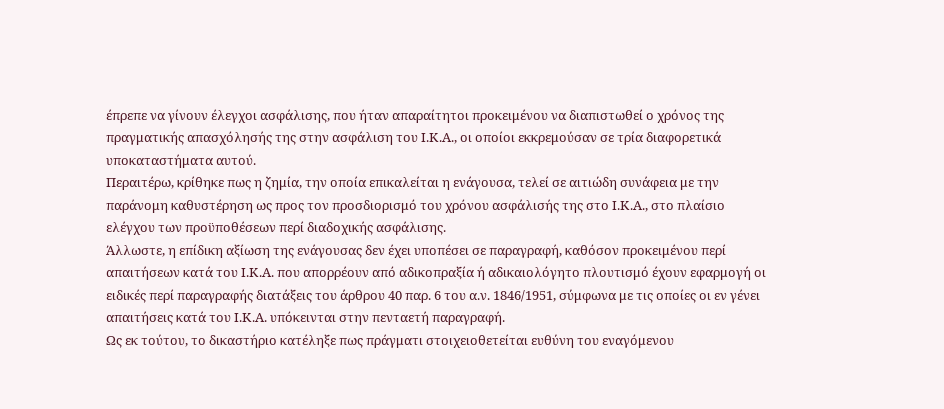έπρεπε να γίνουν έλεγχοι ασφάλισης, που ήταν απαραίτητοι προκειμένου να διαπιστωθεί ο χρόνος της πραγματικής απασχόλησής της στην ασφάλιση του Ι.Κ.Α., οι οποίοι εκκρεμούσαν σε τρία διαφορετικά υποκαταστήματα αυτού.
Περαιτέρω, κρίθηκε πως η ζημία, την οποία επικαλείται η ενάγουσα, τελεί σε αιτιώδη συνάφεια με την παράνομη καθυστέρηση ως προς τον προσδιορισμό του χρόνου ασφάλισής της στο Ι.Κ.Α., στο πλαίσιο ελέγχου των προϋποθέσεων περί διαδοχικής ασφάλισης.
Άλλωστε, η επίδικη αξίωση της ενάγουσας δεν έχει υποπέσει σε παραγραφή, καθόσον προκειμένου περί απαιτήσεων κατά του Ι.Κ.Α. που απορρέουν από αδικοπραξία ή αδικαιολόγητο πλουτισμό έχουν εφαρμογή οι ειδικές περί παραγραφής διατάξεις του άρθρου 40 παρ. 6 του α.ν. 1846/1951, σύμφωνα με τις οποίες οι εν γένει απαιτήσεις κατά του Ι.Κ.Α. υπόκεινται στην πενταετή παραγραφή.
Ως εκ τούτου, το δικαστήριο κατέληξε πως πράγματι στοιχειοθετείται ευθύνη του εναγόμενου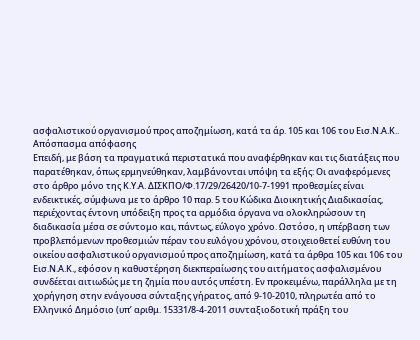ασφαλιστικού οργανισμού προς αποζημίωση, κατά τα άρ. 105 και 106 του Εισ.Ν.Α.Κ..
Απόσπασμα απόφασης
Επειδή, με βάση τα πραγματικά περιστατικά που αναφέρθηκαν και τις διατάξεις που παρατέθηκαν, όπως ερμηνεύθηκαν, λαμβάνονται υπόψη τα εξής: Οι αναφερόμενες στο άρθρο μόνο της Κ.Υ.Α. ΔΙΣΚΠΟ/Φ.17/29/26420/10-7-1991 προθεσμίες είναι ενδεικτικές, σύμφωνα με το άρθρο 10 παρ. 5 του Κώδικα Διοικητικής Διαδικασίας, περιέχοντας έντονη υπόδειξη προς τα αρμόδια όργανα να ολοκληρώσουν τη διαδικασία μέσα σε σύντομο και, πάντως, εύλογο χρόνο. Ωστόσο, η υπέρβαση των προβλεπόμενων προθεσμιών πέραν του ευλόγου χρόνου, στοιχειοθετεί ευθύνη του οικείου ασφαλιστικού οργανισμού προς αποζημίωση, κατά τα άρθρα 105 και 106 του Εισ.Ν.Α.Κ., εφόσον η καθυστέρηση διεκπεραίωσης του αιτήματος ασφαλισμένου συνδέεται αιτιωδώς με τη ζημία που αυτός υπέστη. Εν προκειμένω, παράλληλα με τη χορήγηση στην ενάγουσα σύνταξης γήρατος, από 9-10-2010, πληρωτέα από το Ελληνικό Δημόσιο (υπ’ αριθμ. 15331/8-4-2011 συνταξιοδοτική πράξη του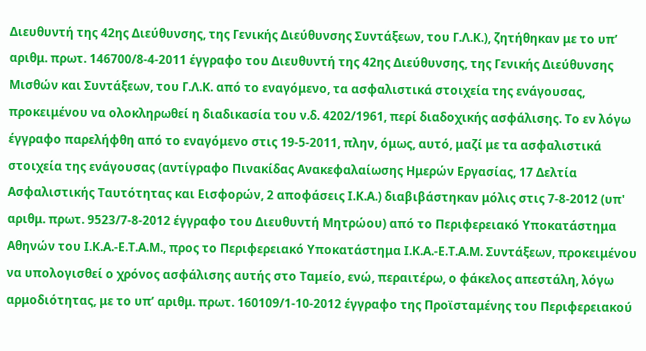Διευθυντή της 42ης Διεύθυνσης, της Γενικής Διεύθυνσης Συντάξεων, του Γ.Λ.Κ.), ζητήθηκαν με το υπ’ αριθμ. πρωτ. 146700/8-4-2011 έγγραφο του Διευθυντή της 42ης Διεύθυνσης, της Γενικής Διεύθυνσης Μισθών και Συντάξεων, του Γ.Λ.Κ. από το εναγόμενο, τα ασφαλιστικά στοιχεία της ενάγουσας, προκειμένου να ολοκληρωθεί η διαδικασία του ν.δ. 4202/1961, περί διαδοχικής ασφάλισης. Το εν λόγω έγγραφο παρελήφθη από το εναγόμενο στις 19-5-2011, πλην, όμως, αυτό, μαζί με τα ασφαλιστικά στοιχεία της ενάγουσας (αντίγραφο Πινακίδας Ανακεφαλαίωσης Ημερών Εργασίας, 17 Δελτία Ασφαλιστικής Ταυτότητας και Εισφορών, 2 αποφάσεις Ι.Κ.Α.) διαβιβάστηκαν μόλις στις 7-8-2012 (υπ' αριθμ. πρωτ. 9523/7-8-2012 έγγραφο του Διευθυντή Μητρώου) από το Περιφερειακό Υποκατάστημα Αθηνών του Ι.Κ.Α.-Ε.Τ.Α.Μ., προς το Περιφερειακό Υποκατάστημα Ι.Κ.Α.-Ε.Τ.Α.Μ. Συντάξεων, προκειμένου να υπολογισθεί ο χρόνος ασφάλισης αυτής στο Ταμείο, ενώ, περαιτέρω, ο φάκελος απεστάλη, λόγω αρμοδιότητας, με το υπ’ αριθμ. πρωτ. 160109/1-10-2012 έγγραφο της Προϊσταμένης του Περιφερειακού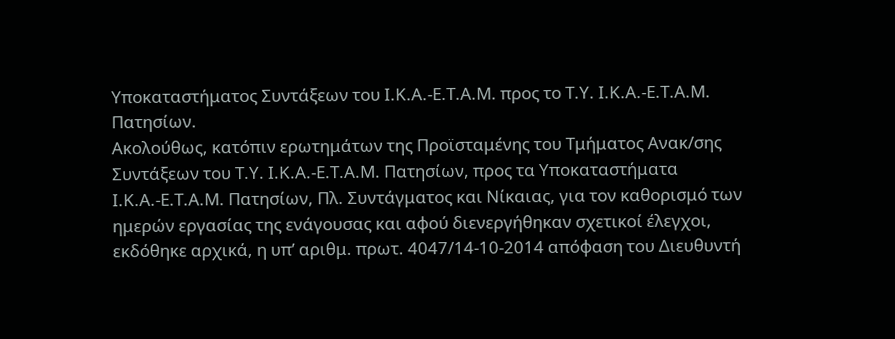Υποκαταστήματος Συντάξεων του Ι.Κ.Α.-Ε.Τ.Α.Μ. προς το Τ.Υ. Ι.Κ.Α.-Ε.Τ.Α.Μ. Πατησίων.
Ακολούθως, κατόπιν ερωτημάτων της Προϊσταμένης του Τμήματος Ανακ/σης Συντάξεων του Τ.Υ. Ι.Κ.Α.-Ε.Τ.Α.Μ. Πατησίων, προς τα Υποκαταστήματα Ι.Κ.Α.-Ε.Τ.Α.Μ. Πατησίων, Πλ. Συντάγματος και Νίκαιας, για τον καθορισμό των ημερών εργασίας της ενάγουσας και αφού διενεργήθηκαν σχετικοί έλεγχοι, εκδόθηκε αρχικά, η υπ’ αριθμ. πρωτ. 4047/14-10-2014 απόφαση του Διευθυντή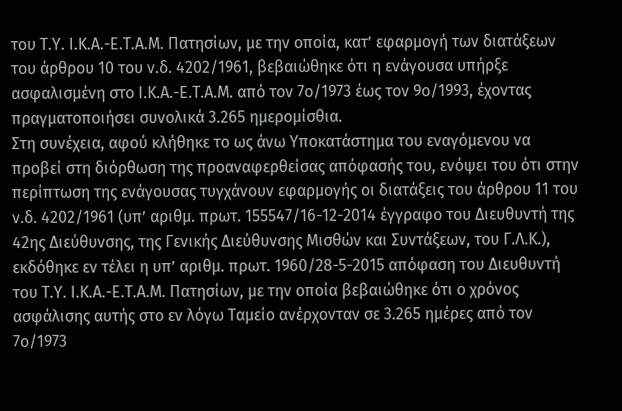του Τ.Υ. Ι.Κ.Α.-Ε.Τ.Α.Μ. Πατησίων, με την οποία, κατ’ εφαρμογή των διατάξεων του άρθρου 10 του ν.δ. 4202/1961, βεβαιώθηκε ότι η ενάγουσα υπήρξε ασφαλισμένη στο Ι.Κ.Α.-Ε.Τ.Α.Μ. από τον 7ο/1973 έως τον 9ο/1993, έχοντας πραγματοποιήσει συνολικά 3.265 ημερομίσθια.
Στη συνέχεια, αφού κλήθηκε το ως άνω Υποκατάστημα του εναγόμενου να προβεί στη διόρθωση της προαναφερθείσας απόφασής του, ενόψει του ότι στην περίπτωση της ενάγουσας τυγχάνουν εφαρμογής οι διατάξεις του άρθρου 11 του ν.δ. 4202/1961 (υπ’ αριθμ. πρωτ. 155547/16-12-2014 έγγραφο του Διευθυντή της 42ης Διεύθυνσης, της Γενικής Διεύθυνσης Μισθών και Συντάξεων, του Γ.Λ.Κ.), εκδόθηκε εν τέλει η υπ’ αριθμ. πρωτ. 1960/28-5-2015 απόφαση του Διευθυντή του Τ.Υ. Ι.Κ.Α.-Ε.Τ.Α.Μ. Πατησίων, με την οποία βεβαιώθηκε ότι ο χρόνος ασφάλισης αυτής στο εν λόγω Ταμείο ανέρχονταν σε 3.265 ημέρες από τον 7ο/1973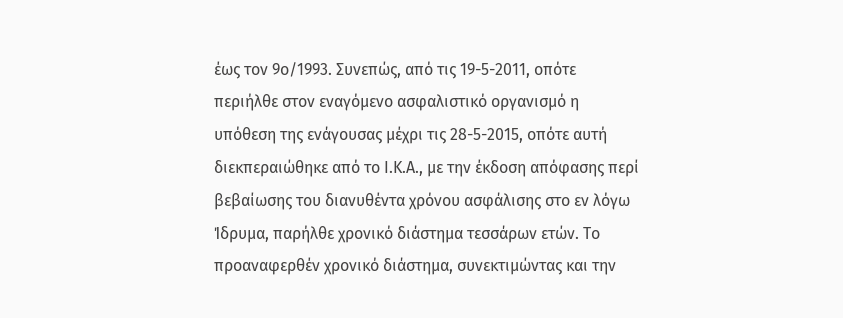έως τον 9ο/1993. Συνεπώς, από τις 19-5-2011, οπότε περιήλθε στον εναγόμενο ασφαλιστικό οργανισμό η υπόθεση της ενάγουσας μέχρι τις 28-5-2015, οπότε αυτή διεκπεραιώθηκε από το Ι.Κ.Α., με την έκδοση απόφασης περί βεβαίωσης του διανυθέντα χρόνου ασφάλισης στο εν λόγω Ίδρυμα, παρήλθε χρονικό διάστημα τεσσάρων ετών. Το προαναφερθέν χρονικό διάστημα, συνεκτιμώντας και την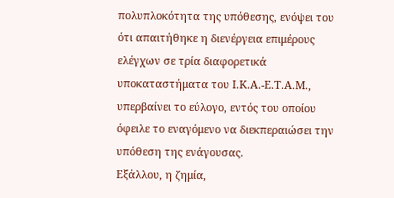πολυπλοκότητα της υπόθεσης, ενόψει του ότι απαιτήθηκε η διενέργεια επιμέρους ελέγχων σε τρία διαφορετικά υποκαταστήματα του Ι.Κ.Α.-Ε.Τ.Α.Μ., υπερβαίνει το εύλογο, εντός του οποίου όφειλε το εναγόμενο να διεκπεραιώσει την υπόθεση της ενάγουσας.
Εξάλλου, η ζημία,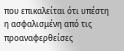που επικαλείται ότι υπέστη η ασφαλισμένη από τις προαναφερθείσες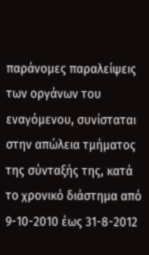παράνομες παραλείψεις των οργάνων του εναγόμενου, συνίσταται στην απώλεια τμήματος της σύνταξής της, κατά το χρονικό διάστημα από 9-10-2010 έως 31-8-2012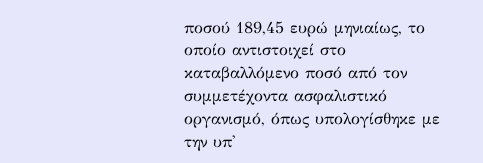ποσού 189,45 ευρώ μηνιαίως, το οποίο αντιστοιχεί στο καταβαλλόμενο ποσό από τον συμμετέχοντα ασφαλιστικό οργανισμό, όπως υπολογίσθηκε με την υπ'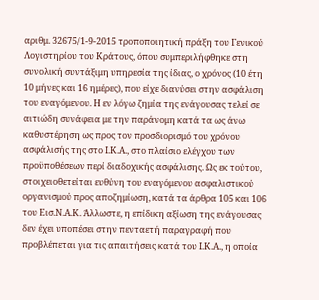αριθμ. 32675/1-9-2015 τροποποιητική πράξη του Γενικού Λογιστηρίου του Κράτους, όπου συμπεριλήφθηκε στη συνολική συντάξιμη υπηρεσία της ίδιας, ο χρόνος (10 έτη 10 μήνες και 16 ημέρες), που είχε διανύσει στην ασφάλιση του εναγόμενου. Η εν λόγω ζημία της ενάγουσας τελεί σε αιτιώδη συνάφεια με την παράνομη κατά τα ως άνω καθυστέρηση ως προς τον προσδιορισμό του χρόνου ασφάλισής της στο Ι.Κ.Α., στο πλαίσιο ελέγχου των προϋποθέσεων περί διαδοχικής ασφάλισης. Ως εκ τούτου, στοιχειοθετείται ευθύνη του εναγόμενου ασφαλιστικού οργανισμού προς αποζημίωση, κατά τα άρθρα 105 και 106 του Εισ.Ν.Α.Κ. Άλλωστε, η επίδικη αξίωση της ενάγουσας δεν έχει υποπέσει στην πενταετή παραγραφή που προβλέπεται για τις απαιτήσεις κατά του Ι.Κ.Α., η οποία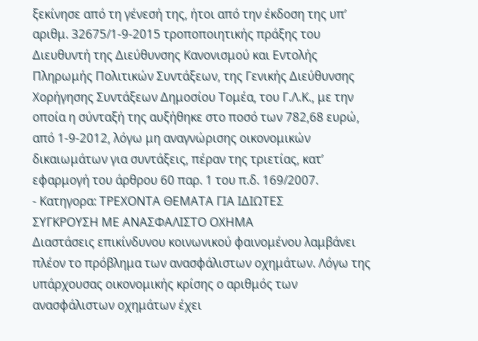ξεκίνησε από τη γένεσή της, ήτοι από την έκδοση της υπ’ αριθμ. 32675/1-9-2015 τροποποιητικής πράξης του Διευθυντή της Διεύθυνσης Κανονισμού και Εντολής Πληρωμής Πολιτικών Συντάξεων, της Γενικής Διεύθυνσης Χορήγησης Συντάξεων Δημοσίου Τομέα, του Γ.Λ.Κ., με την οποία η σύνταξή της αυξήθηκε στο ποσό των 782,68 ευρώ, από 1-9-2012, λόγω μη αναγνώρισης οικονομικών δικαιωμάτων για συντάξεις, πέραν της τριετίας, κατ’ εφαρμογή του άρθρου 60 παρ. 1 του π.δ. 169/2007.
- Κατηγορα: ΤΡΕΧΟΝΤΑ ΘΕΜΑΤΑ ΓΙΑ ΙΔΙΩΤΕΣ
ΣΥΓΚΡΟΥΣΗ ΜΕ ΑΝΑΣΦΑΛΙΣΤΟ ΟΧΗΜΑ
Διαστάσεις επικίνδυνου κοινωνικού φαινομένου λαμβάνει πλέον το πρόβλημα των ανασφάλιστων οχημάτων. Λόγω της υπάρχουσας οικονομικής κρίσης ο αριθμός των ανασφάλιστων οχημάτων έχει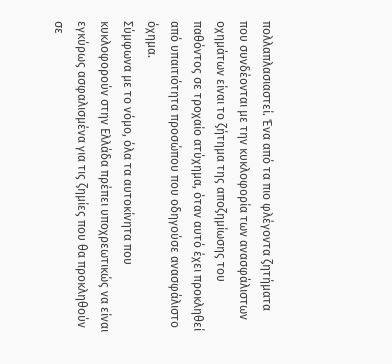πολλαπλασιαστεί. Ένα από τα πιο φλέγοντα ζητήματα που συνδέονται με την κυκλοφορία των ανασφάλιστων οχημάτων είναι το ζήτημα της αποζημίωσης του παθόντος σε τροχαίο ατύχημα, όταν αυτό έχει προκληθεί από υπαιτιότητα προσώπου που οδηγούσε ανασφάλιστο όχημα.
Σύμφωνα με το νόμο, όλα τα αυτοκίνητα που κυκλοφορούν στην Ελλάδα πρέπει υποχρεωτικώς να είναι εγκύρως ασφαλισμένα για τις ζημίες που θα προκληθούν σε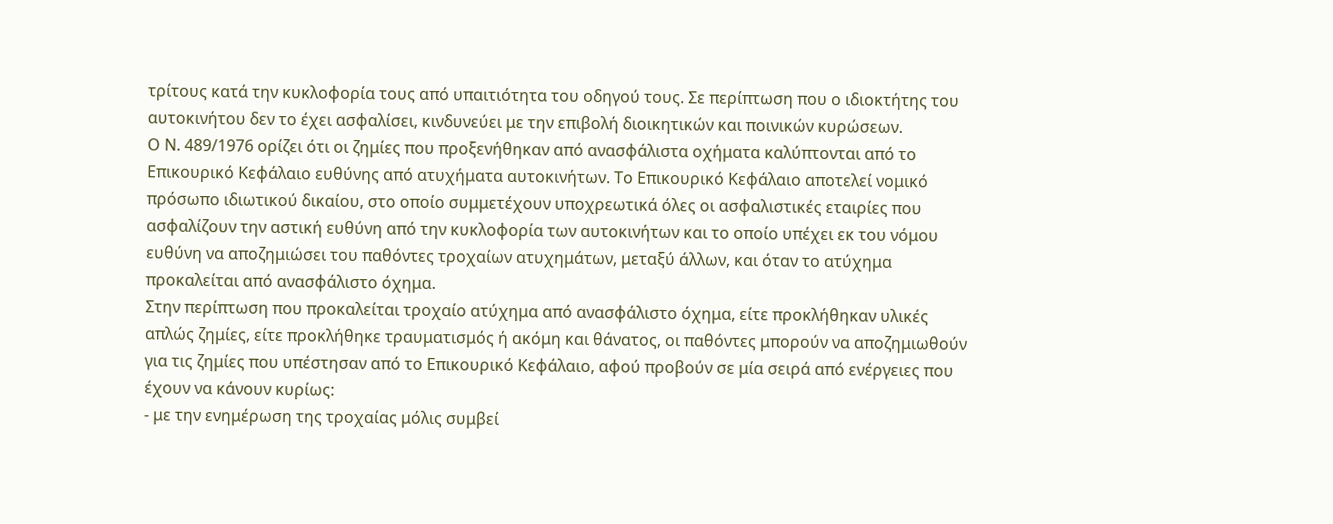τρίτους κατά την κυκλοφορία τους από υπαιτιότητα του οδηγού τους. Σε περίπτωση που ο ιδιοκτήτης του αυτοκινήτου δεν το έχει ασφαλίσει, κινδυνεύει με την επιβολή διοικητικών και ποινικών κυρώσεων.
Ο Ν. 489/1976 ορίζει ότι οι ζημίες που προξενήθηκαν από ανασφάλιστα οχήματα καλύπτονται από το Επικουρικό Κεφάλαιο ευθύνης από ατυχήματα αυτοκινήτων. Το Επικουρικό Κεφάλαιο αποτελεί νομικό πρόσωπο ιδιωτικού δικαίου, στο οποίο συμμετέχουν υποχρεωτικά όλες οι ασφαλιστικές εταιρίες που ασφαλίζουν την αστική ευθύνη από την κυκλοφορία των αυτοκινήτων και το οποίο υπέχει εκ του νόμου ευθύνη να αποζημιώσει του παθόντες τροχαίων ατυχημάτων, μεταξύ άλλων, και όταν το ατύχημα προκαλείται από ανασφάλιστο όχημα.
Στην περίπτωση που προκαλείται τροχαίο ατύχημα από ανασφάλιστο όχημα, είτε προκλήθηκαν υλικές απλώς ζημίες, είτε προκλήθηκε τραυματισμός ή ακόμη και θάνατος, οι παθόντες μπορούν να αποζημιωθούν για τις ζημίες που υπέστησαν από το Επικουρικό Κεφάλαιο, αφού προβούν σε μία σειρά από ενέργειες που έχουν να κάνουν κυρίως:
- με την ενημέρωση της τροχαίας μόλις συμβεί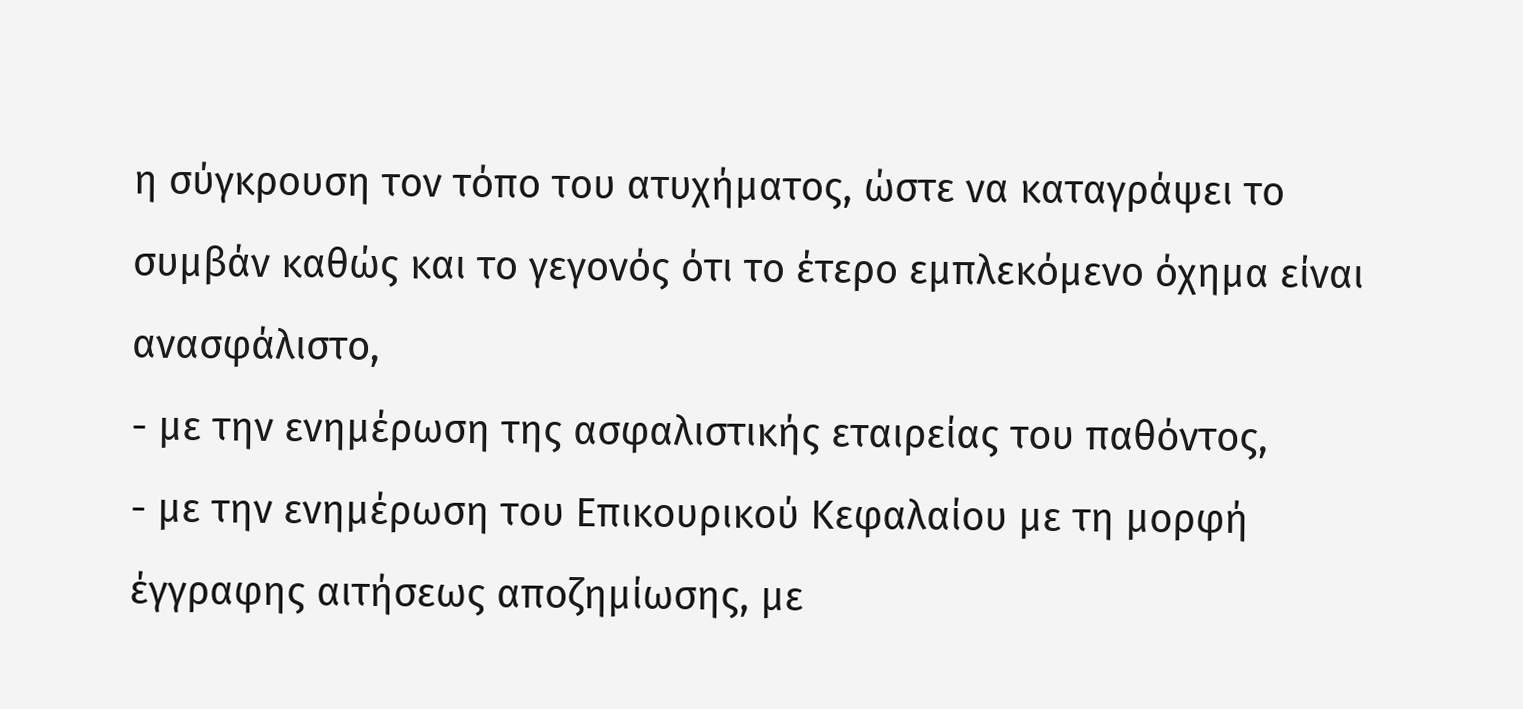η σύγκρουση τον τόπο του ατυχήματος, ώστε να καταγράψει το συμβάν καθώς και το γεγονός ότι το έτερο εμπλεκόμενο όχημα είναι ανασφάλιστο,
- με την ενημέρωση της ασφαλιστικής εταιρείας του παθόντος,
- με την ενημέρωση του Επικουρικού Κεφαλαίου με τη μορφή έγγραφης αιτήσεως αποζημίωσης, με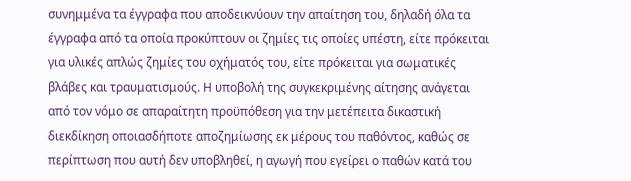συνημμένα τα έγγραφα που αποδεικνύουν την απαίτηση του, δηλαδή όλα τα έγγραφα από τα οποία προκύπτουν οι ζημίες τις οποίες υπέστη, είτε πρόκειται για υλικές απλώς ζημίες του οχήματός του, είτε πρόκειται για σωματικές βλάβες και τραυματισμούς. Η υποβολή της συγκεκριμένης αίτησης ανάγεται από τον νόμο σε απαραίτητη προϋπόθεση για την μετέπειτα δικαστική διεκδίκηση οποιασδήποτε αποζημίωσης εκ μέρους του παθόντος, καθώς σε περίπτωση που αυτή δεν υποβληθεί, η αγωγή που εγείρει ο παθών κατά του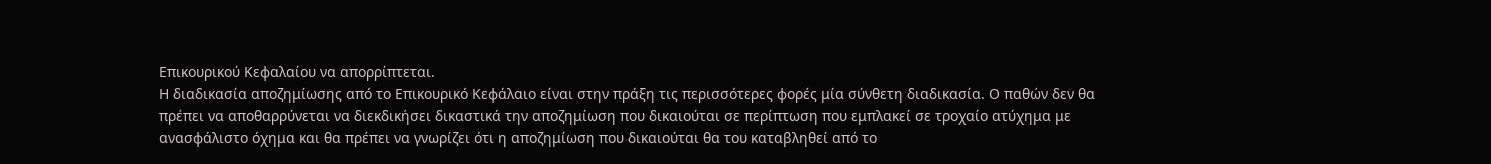Επικουρικού Κεφαλαίου να απορρίπτεται.
Η διαδικασία αποζημίωσης από το Επικουρικό Κεφάλαιο είναι στην πράξη τις περισσότερες φορές μία σύνθετη διαδικασία. Ο παθών δεν θα πρέπει να αποθαρρύνεται να διεκδικήσει δικαστικά την αποζημίωση που δικαιούται σε περίπτωση που εμπλακεί σε τροχαίο ατύχημα με ανασφάλιστο όχημα και θα πρέπει να γνωρίζει ότι η αποζημίωση που δικαιούται θα του καταβληθεί από το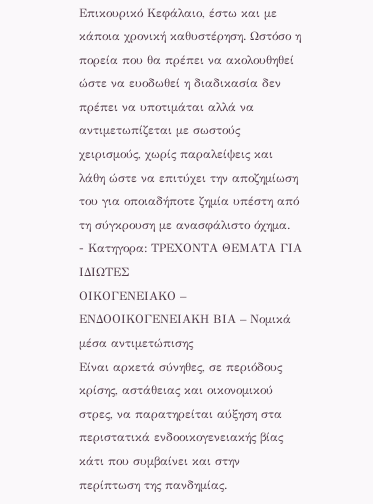Επικουρικό Κεφάλαιο, έστω και με κάποια χρονική καθυστέρηση. Ωστόσο η πορεία που θα πρέπει να ακολουθηθεί ώστε να ευοδωθεί η διαδικασία δεν πρέπει να υποτιμάται αλλά να αντιμετωπίζεται με σωστούς χειρισμούς, χωρίς παραλείψεις και λάθη ώστε να επιτύχει την αποζημίωση του για οποιαδήποτε ζημία υπέστη από τη σύγκρουση με ανασφάλιστο όχημα.
- Κατηγορα: ΤΡΕΧΟΝΤΑ ΘΕΜΑΤΑ ΓΙΑ ΙΔΙΩΤΕΣ
ΟΙΚΟΓΕΝΕΙΑΚΟ – ΕΝΔΟΟΙΚΟΓΕΝΕΙΑΚΗ ΒΙΑ – Νομικά μέσα αντιμετώπισης
Eίναι αρκετά σύνηθες, σε περιόδους κρίσης, αστάθειας και οικονομικού στρες, να παρατηρείται αύξηση στα περιστατικά ενδοοικογενειακής βίας κάτι που συμβαίνει και στην περίπτωση της πανδημίας.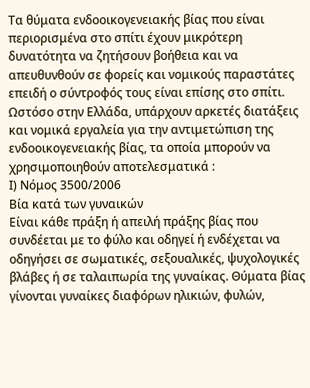Τα θύματα ενδοοικογενειακής βίας που είναι περιορισμένα στο σπίτι έχουν μικρότερη δυνατότητα να ζητήσουν βοήθεια και να απευθυνθούν σε φορείς και νομικούς παραστάτες επειδή ο σύντροφός τους είναι επίσης στο σπίτι.
Ωστόσο στην Ελλάδα, υπάρχουν αρκετές διατάξεις και νομικά εργαλεία για την αντιμετώπιση της ενδοοικογενειακής βίας, τα οποία μπορούν να χρησιμοποιηθούν αποτελεσματικά :
Ι) Νόμος 3500/2006
Βία κατά των γυναικών
Είναι κάθε πράξη ή απειλή πράξης βίας που συνδέεται με το φύλο και οδηγεί ή ενδέχεται να οδηγήσει σε σωματικές, σεξουαλικές, ψυχολογικές βλάβες ή σε ταλαιπωρία της γυναίκας. Θύματα βίας γίνονται γυναίκες διαφόρων ηλικιών, φυλών,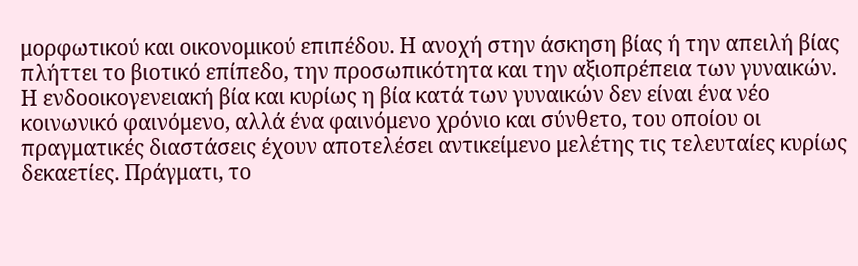μορφωτικού και οικονομικού επιπέδου. Η ανοχή στην άσκηση βίας ή την απειλή βίας πλήττει το βιοτικό επίπεδο, την προσωπικότητα και την αξιοπρέπεια των γυναικών.
Η ενδοοικογενειακή βία και κυρίως η βία κατά των γυναικών δεν είναι ένα νέο κοινωνικό φαινόμενο, αλλά ένα φαινόμενο χρόνιο και σύνθετο, του οποίου οι πραγματικές διαστάσεις έχουν αποτελέσει αντικείμενο μελέτης τις τελευταίες κυρίως δεκαετίες. Πράγματι, το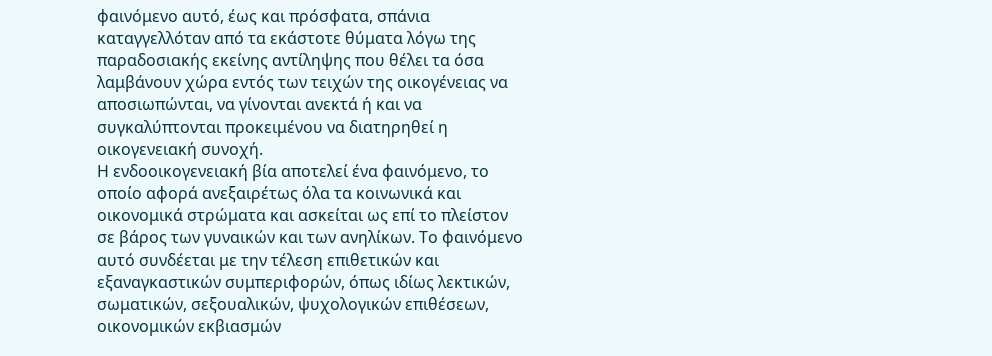φαινόμενο αυτό, έως και πρόσφατα, σπάνια καταγγελλόταν από τα εκάστοτε θύματα λόγω της παραδοσιακής εκείνης αντίληψης που θέλει τα όσα λαμβάνουν χώρα εντός των τειχών της οικογένειας να αποσιωπώνται, να γίνονται ανεκτά ή και να συγκαλύπτονται προκειμένου να διατηρηθεί η οικογενειακή συνοχή.
Η ενδοοικογενειακή βία αποτελεί ένα φαινόμενο, το οποίο αφορά ανεξαιρέτως όλα τα κοινωνικά και οικονομικά στρώματα και ασκείται ως επί το πλείστον σε βάρος των γυναικών και των ανηλίκων. Το φαινόμενο αυτό συνδέεται με την τέλεση επιθετικών και εξαναγκαστικών συμπεριφορών, όπως ιδίως λεκτικών, σωματικών, σεξουαλικών, ψυχολογικών επιθέσεων, οικονομικών εκβιασμών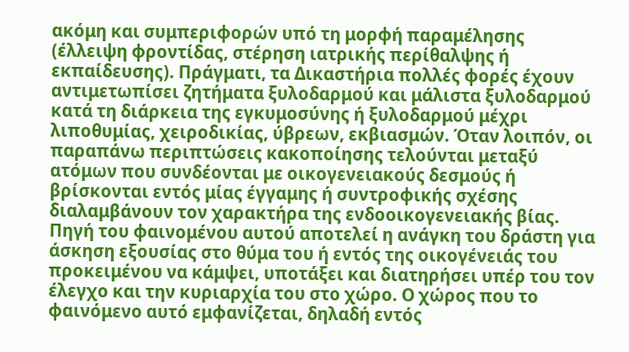ακόμη και συμπεριφορών υπό τη μορφή παραμέλησης (έλλειψη φροντίδας, στέρηση ιατρικής περίθαλψης ή εκπαίδευσης). Πράγματι, τα Δικαστήρια πολλές φορές έχουν αντιμετωπίσει ζητήματα ξυλοδαρμού και μάλιστα ξυλοδαρμού κατά τη διάρκεια της εγκυμοσύνης ή ξυλοδαρμού μέχρι λιποθυμίας, χειροδικίας, ύβρεων, εκβιασμών. Όταν λοιπόν, οι παραπάνω περιπτώσεις κακοποίησης τελούνται μεταξύ ατόμων που συνδέονται με οικογενειακούς δεσμούς ή βρίσκονται εντός μίας έγγαμης ή συντροφικής σχέσης διαλαμβάνουν τον χαρακτήρα της ενδοοικογενειακής βίας. Πηγή του φαινομένου αυτού αποτελεί η ανάγκη του δράστη για άσκηση εξουσίας στο θύμα του ή εντός της οικογένειάς του προκειμένου να κάμψει, υποτάξει και διατηρήσει υπέρ του τον έλεγχο και την κυριαρχία του στο χώρο. Ο χώρος που το φαινόμενο αυτό εμφανίζεται, δηλαδή εντός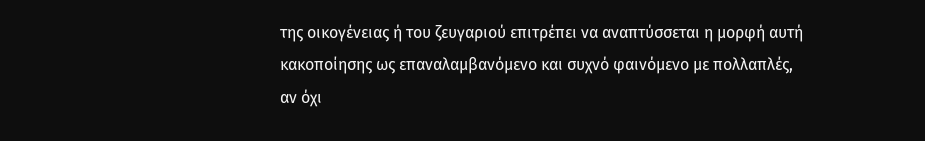της οικογένειας ή του ζευγαριού επιτρέπει να αναπτύσσεται η μορφή αυτή κακοποίησης ως επαναλαμβανόμενο και συχνό φαινόμενο με πολλαπλές, αν όχι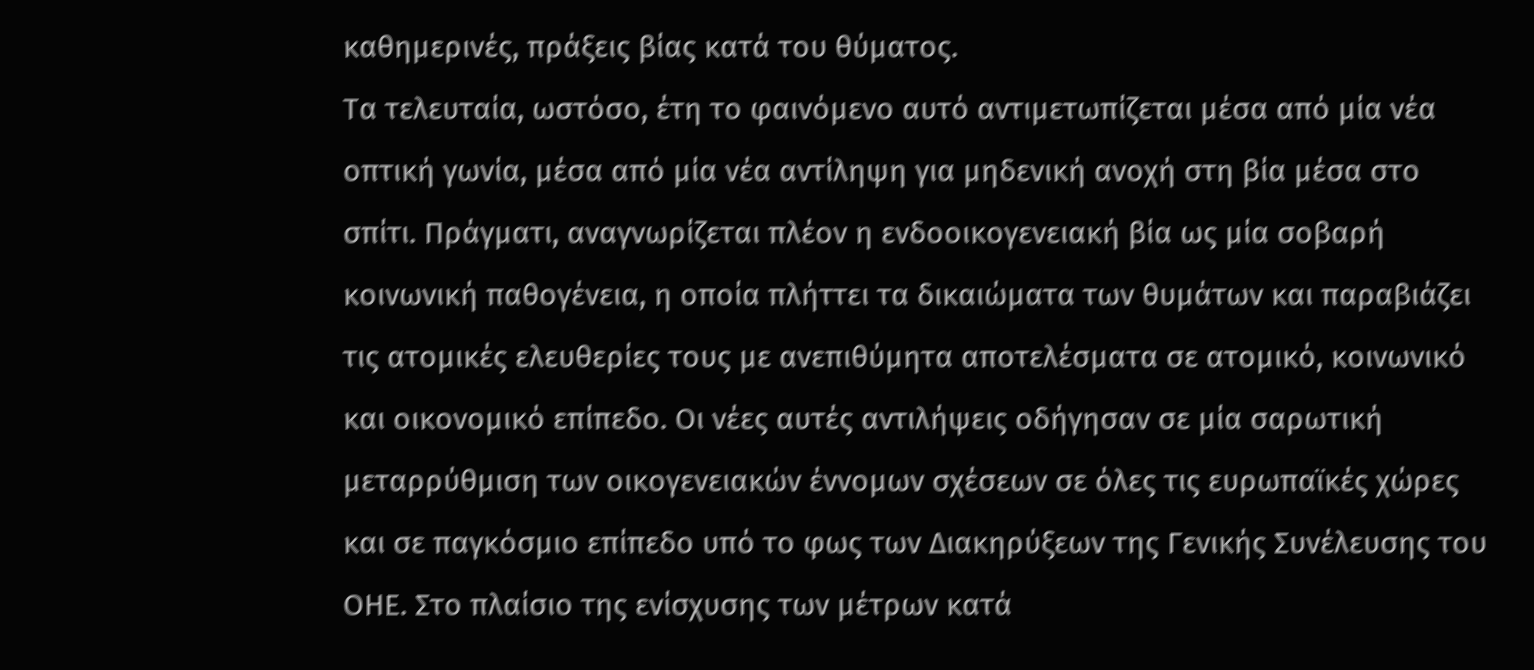καθημερινές, πράξεις βίας κατά του θύματος.
Τα τελευταία, ωστόσο, έτη το φαινόμενο αυτό αντιμετωπίζεται μέσα από μία νέα οπτική γωνία, μέσα από μία νέα αντίληψη για μηδενική ανοχή στη βία μέσα στο σπίτι. Πράγματι, αναγνωρίζεται πλέον η ενδοοικογενειακή βία ως μία σοβαρή κοινωνική παθογένεια, η οποία πλήττει τα δικαιώματα των θυμάτων και παραβιάζει τις ατομικές ελευθερίες τους με ανεπιθύμητα αποτελέσματα σε ατομικό, κοινωνικό και οικονομικό επίπεδο. Οι νέες αυτές αντιλήψεις οδήγησαν σε μία σαρωτική μεταρρύθμιση των οικογενειακών έννομων σχέσεων σε όλες τις ευρωπαϊκές χώρες και σε παγκόσμιο επίπεδο υπό το φως των Διακηρύξεων της Γενικής Συνέλευσης του ΟΗΕ. Στο πλαίσιο της ενίσχυσης των μέτρων κατά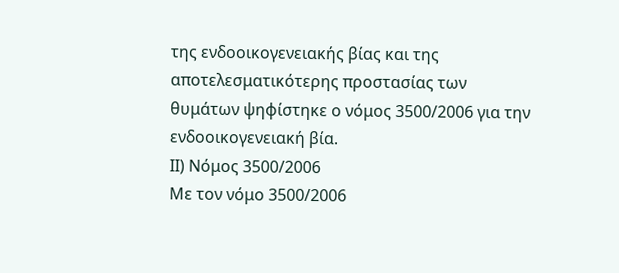της ενδοοικογενειακής βίας και της αποτελεσματικότερης προστασίας των θυμάτων ψηφίστηκε ο νόμος 3500/2006 για την ενδοοικογενειακή βία.
ΙΙ) Νόμος 3500/2006
Με τον νόμο 3500/2006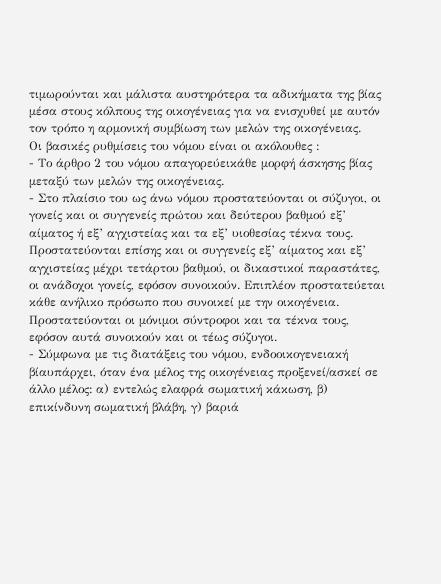τιμωρούνται και μάλιστα αυστηρότερα τα αδικήματα της βίας μέσα στους κόλπους της οικογένειας για να ενισχυθεί με αυτόν τον τρόπο η αρμονική συμβίωση των μελών της οικογένειας.
Οι βασικές ρυθμίσεις του νόμου είναι οι ακόλουθες :
- Το άρθρο 2 του νόμου απαγορεύεικάθε μορφή άσκησης βίας μεταξύ των μελών της οικογένειας.
- Στο πλαίσιο του ως άνω νόμου προστατεύονται οι σύζυγοι, οι γονείς και οι συγγενείς πρώτου και δεύτερου βαθμού εξ’ αίματος ή εξ’ αγχιστείας και τα εξ’ υιοθεσίας τέκνα τους. Προστατεύονται επίσης και οι συγγενείς εξ’ αίματος και εξ’ αγχιστείας μέχρι τετάρτου βαθμού, οι δικαστικοί παραστάτες, οι ανάδοχοι γονείς, εφόσον συνοικούν. Επιπλέον προστατεύεται κάθε ανήλικο πρόσωπο που συνοικεί με την οικογένεια. Προστατεύονται οι μόνιμοι σύντροφοι και τα τέκνα τους, εφόσον αυτά συνοικούν και οι τέως σύζυγοι.
- Σύμφωνα με τις διατάξεις του νόμου, ενδοοικογενειακή βίαυπάρχει, όταν ένα μέλος της οικογένειας προξενεί/ασκεί σε άλλο μέλος: α) εντελώς ελαφρά σωματική κάκωση, β) επικίνδυνη σωματική βλάβη, γ) βαριά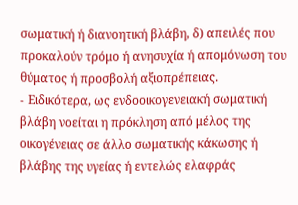σωματική ή διανοητική βλάβη, δ) απειλές που προκαλούν τρόμο ή ανησυχία ή απομόνωση του θύματος ή προσβολή αξιοπρέπειας.
- Eιδικότερα, ως ενδοοικογενειακή σωματική βλάβη νοείται η πρόκληση από μέλος της οικογένειας σε άλλο σωματικής κάκωσης ή βλάβης της υγείας ή εντελώς ελαφράς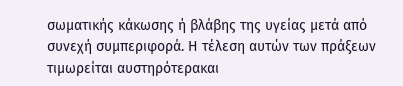σωματικής κάκωσης ή βλάβης της υγείας μετά από συνεχή συμπεριφορά. Η τέλεση αυτών των πράξεων τιμωρείται αυστηρότερακαι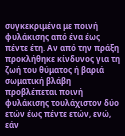συγκεκριμένα με ποινή φυλάκισης από ένα έως πέντε έτη. Αν από την πράξη προκλήθηκε κίνδυνος για τη ζωή του θύματος ή βαριά σωματική βλάβη προβλέπεται ποινή φυλάκισης τουλάχιστον δύο ετών έως πέντε ετών, ενώ, εάν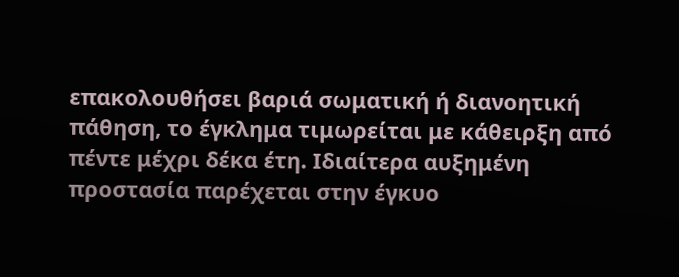επακολουθήσει βαριά σωματική ή διανοητική πάθηση, το έγκλημα τιμωρείται με κάθειρξη από πέντε μέχρι δέκα έτη. Ιδιαίτερα αυξημένη προστασία παρέχεται στην έγκυο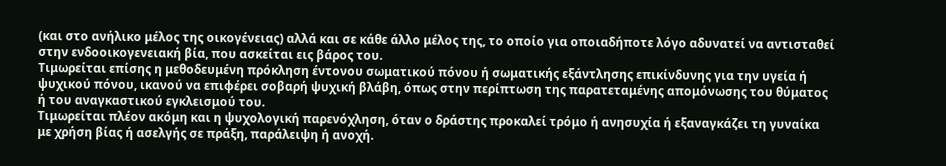(και στο ανήλικο μέλος της οικογένειας) αλλά και σε κάθε άλλο μέλος της, το οποίο για οποιαδήποτε λόγο αδυνατεί να αντισταθεί στην ενδοοικογενειακή βία, που ασκείται εις βάρος του.
Τιμωρείται επίσης η μεθοδευμένη πρόκληση έντονου σωματικού πόνου ή σωματικής εξάντλησης επικίνδυνης για την υγεία ή ψυχικού πόνου, ικανού να επιφέρει σοβαρή ψυχική βλάβη, όπως στην περίπτωση της παρατεταμένης απομόνωσης του θύματος ή του αναγκαστικού εγκλεισμού του.
Τιμωρείται πλέον ακόμη και η ψυχολογική παρενόχληση, όταν ο δράστης προκαλεί τρόμο ή ανησυχία ή εξαναγκάζει τη γυναίκα με χρήση βίας ή ασελγής σε πράξη, παράλειψη ή ανοχή.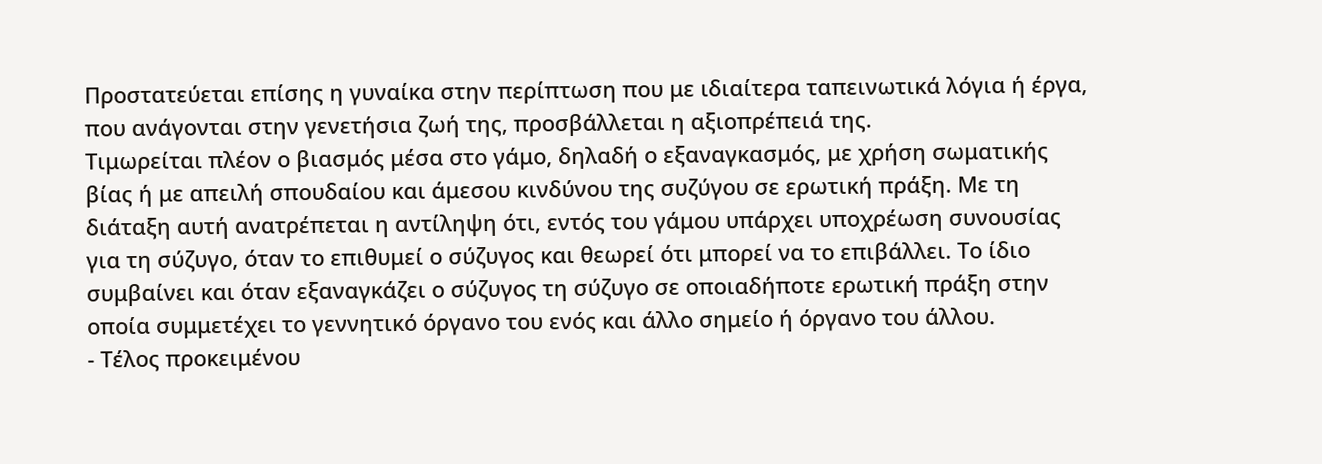Προστατεύεται επίσης η γυναίκα στην περίπτωση που με ιδιαίτερα ταπεινωτικά λόγια ή έργα, που ανάγονται στην γενετήσια ζωή της, προσβάλλεται η αξιοπρέπειά της.
Τιμωρείται πλέον ο βιασμός μέσα στο γάμο, δηλαδή ο εξαναγκασμός, με χρήση σωματικής βίας ή με απειλή σπουδαίου και άμεσου κινδύνου της συζύγου σε ερωτική πράξη. Με τη διάταξη αυτή ανατρέπεται η αντίληψη ότι, εντός του γάμου υπάρχει υποχρέωση συνουσίας για τη σύζυγο, όταν το επιθυμεί ο σύζυγος και θεωρεί ότι μπορεί να το επιβάλλει. Το ίδιο συμβαίνει και όταν εξαναγκάζει ο σύζυγος τη σύζυγο σε οποιαδήποτε ερωτική πράξη στην οποία συμμετέχει το γεννητικό όργανο του ενός και άλλο σημείο ή όργανο του άλλου.
- Τέλος προκειμένου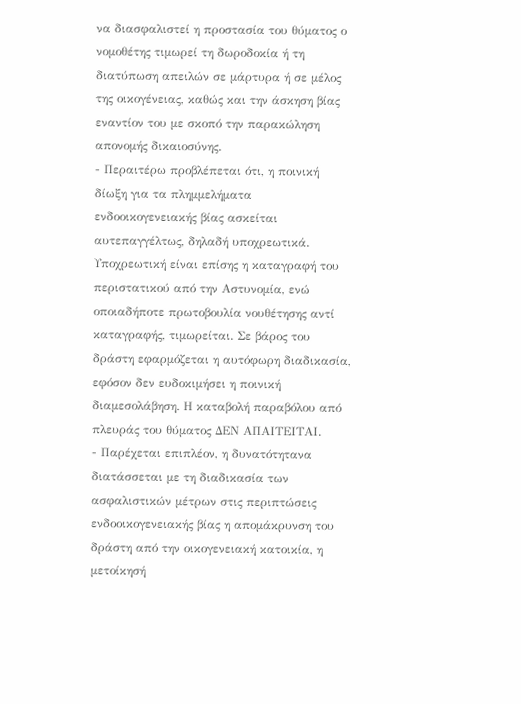να διασφαλιστεί η προστασία του θύματος ο νομοθέτης τιμωρεί τη δωροδοκία ή τη διατύπωση απειλών σε μάρτυρα ή σε μέλος της οικογένειας, καθώς και την άσκηση βίας εναντίον του με σκοπό την παρακώληση απονομής δικαιοσύνης.
- Περαιτέρω προβλέπεται ότι, η ποινική δίωξη για τα πλημμελήματα ενδοοικογενειακής βίας ασκείται αυτεπαγγέλτως, δηλαδή υποχρεωτικά. Υποχρεωτική είναι επίσης η καταγραφή του περιστατικού από την Αστυνομία, ενώ οποιαδήποτε πρωτοβουλία νουθέτησης αντί καταγραφής, τιμωρείται. Σε βάρος του δράστη εφαρμόζεται η αυτόφωρη διαδικασία, εφόσον δεν ευδοκιμήσει η ποινική διαμεσολάβηση. Η καταβολή παραβόλου από πλευράς του θύματος ΔΕΝ ΑΠΑΙΤΕΙΤΑΙ.
- Παρέχεται επιπλέον, η δυνατότητανα διατάσσεται με τη διαδικασία των ασφαλιστικών μέτρων στις περιπτώσεις ενδοοικογενειακής βίας η απομάκρυνση του δράστη από την οικογενειακή κατοικία, η μετοίκησή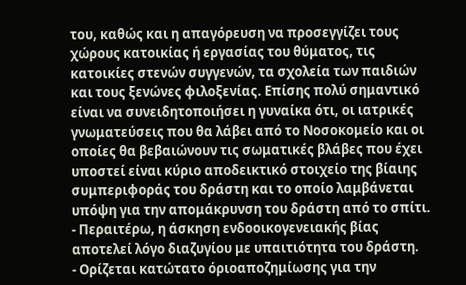του, καθώς και η απαγόρευση να προσεγγίζει τους χώρους κατοικίας ή εργασίας του θύματος, τις κατοικίες στενών συγγενών, τα σχολεία των παιδιών και τους ξενώνες φιλοξενίας. Επίσης πολύ σημαντικό είναι να συνειδητοποιήσει η γυναίκα ότι, οι ιατρικές γνωματεύσεις που θα λάβει από το Νοσοκομείο και οι οποίες θα βεβαιώνουν τις σωματικές βλάβες που έχει υποστεί είναι κύριο αποδεικτικό στοιχείο της βίαιης συμπεριφοράς του δράστη και το οποίο λαμβάνεται υπόψη για την απομάκρυνση του δράστη από το σπίτι.
- Περαιτέρω, η άσκηση ενδοοικογενειακής βίας αποτελεί λόγο διαζυγίου με υπαιτιότητα του δράστη.
- Ορίζεται κατώτατο όριοαποζημίωσης για την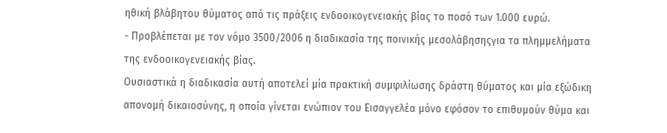ηθική βλάβητου θύματος από τις πράξεις ενδοοικογενειακής βίας το ποσό των 1.000 ευρώ.
- Προβλέπεται με τον νόμο 3500/2006 η διαδικασία της ποινικής μεσολάβησηςγια τα πλημμελήματα της ενδοοικογενειακής βίας.
Ουσιαστικά η διαδικασία αυτή αποτελεί μία πρακτική συμφιλίωσης δράστη θύματος και μία εξώδικη απονομή δικαιοσύνης, η οποία γίνεται ενώπιον του Εισαγγελέα μόνο εφόσον το επιθυμούν θύμα και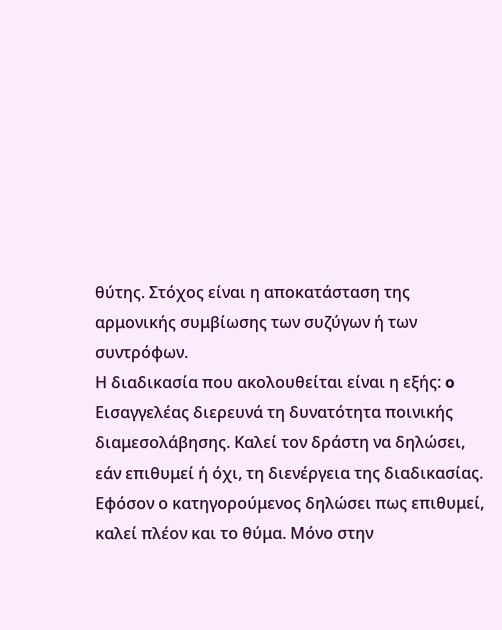θύτης. Στόχος είναι η αποκατάσταση της αρμονικής συμβίωσης των συζύγων ή των συντρόφων.
Η διαδικασία που ακολουθείται είναι η εξής: o Eισαγγελέας διερευνά τη δυνατότητα ποινικής διαμεσολάβησης. Καλεί τον δράστη να δηλώσει, εάν επιθυμεί ή όχι, τη διενέργεια της διαδικασίας. Εφόσον ο κατηγορούμενος δηλώσει πως επιθυμεί, καλεί πλέον και το θύμα. Μόνο στην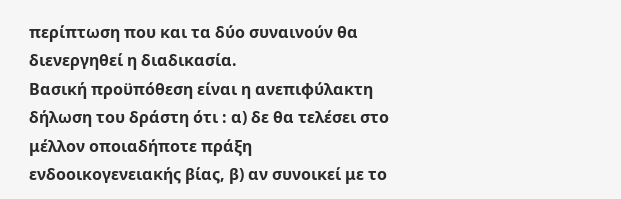περίπτωση που και τα δύο συναινούν θα διενεργηθεί η διαδικασία.
Βασική προϋπόθεση είναι η ανεπιφύλακτη δήλωση του δράστη ότι : α) δε θα τελέσει στο μέλλον οποιαδήποτε πράξη ενδοοικογενειακής βίας, β) αν συνοικεί με το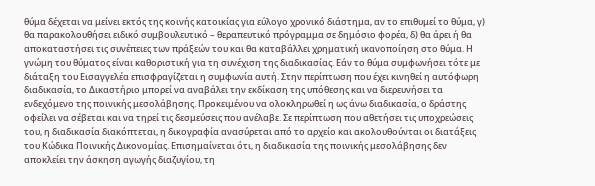θύμα δέχεται να μείνει εκτός της κοινής κατοικίας για εύλογο χρονικό διάστημα, αν το επιθυμεί το θύμα, γ) θα παρακολουθήσει ειδικό συμβουλευτικό – θεραπευτικό πρόγραμμα σε δημόσιο φορέα, δ) θα άρει ή θα αποκαταστήσει τις συνέπειες των πράξεών του και θα καταβάλλει χρηματική ικανοποίηση στο θύμα. Η γνώμη του θύματος είναι καθοριστική για τη συνέχιση της διαδικασίας. Εάν το θύμα συμφωνήσει τότε με διάταξη του Εισαγγελέα επισφραγίζεται η συμφωνία αυτή. Στην περίπτωση που έχει κινηθεί η αυτόφωρη διαδικασία, το Δικαστήριο μπορεί να αναβάλει την εκδίκαση της υπόθεσης και να διερευνήσει τα ενδεχόμενο της ποινικής μεσολάβησης. Προκειμένου να ολοκληρωθεί η ως άνω διαδικασία, ο δράστης οφείλει να σέβεται και να τηρεί τις δεσμεύσεις που ανέλαβε. Σε περίπτωση που αθετήσει τις υποχρεώσεις του, η διαδικασία διακόπτεται, η δικογραφία ανασύρεται από το αρχείο και ακολουθούνται οι διατάξεις του Κώδικα Ποινικής Δικονομίας. Επισημαίνεται ότι, η διαδικασία της ποινικής μεσολάβησης δεν αποκλείει την άσκηση αγωγής διαζυγίου, τη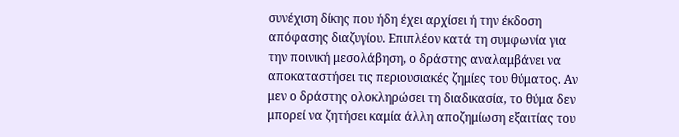συνέχιση δίκης που ήδη έχει αρχίσει ή την έκδοση απόφασης διαζυγίου. Επιπλέον κατά τη συμφωνία για την ποινική μεσολάβηση, ο δράστης αναλαμβάνει να αποκαταστήσει τις περιουσιακές ζημίες του θύματος. Αν μεν ο δράστης ολοκληρώσει τη διαδικασία, το θύμα δεν μπορεί να ζητήσει καμία άλλη αποζημίωση εξαιτίας του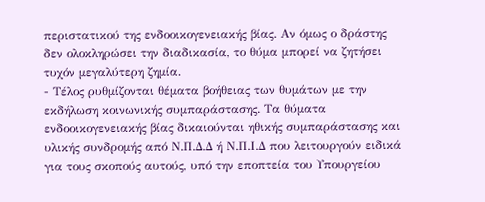περιστατικού της ενδοοικογενειακής βίας. Αν όμως ο δράστης δεν ολοκληρώσει την διαδικασία, το θύμα μπορεί να ζητήσει τυχόν μεγαλύτερη ζημία.
- Τέλος ρυθμίζονται θέματα βοήθειας των θυμάτων με την εκδήλωση κοινωνικής συμπαράστασης. Τα θύματα ενδοοικογενειακής βίας δικαιούνται ηθικής συμπαράστασης και υλικής συνδρομής από Ν.Π.Δ.Δ ή Ν.Π.Ι.Δ που λειτουργούν ειδικά για τους σκοπούς αυτούς, υπό την εποπτεία του Υπουργείου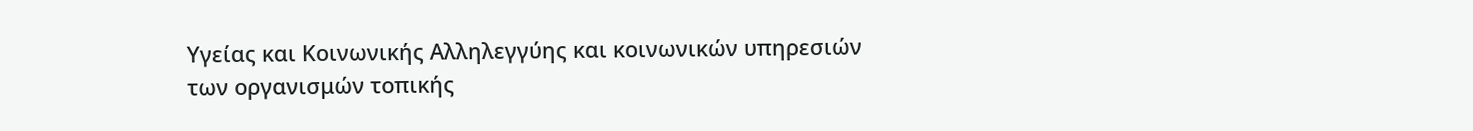Υγείας και Κοινωνικής Αλληλεγγύης και κοινωνικών υπηρεσιών των οργανισμών τοπικής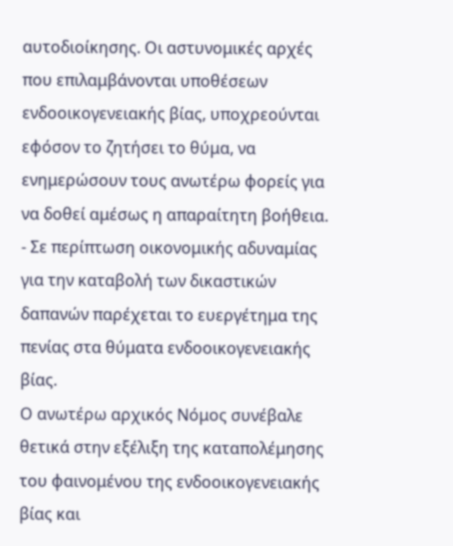αυτοδιοίκησης. Οι αστυνομικές αρχές που επιλαμβάνονται υποθέσεων ενδοοικογενειακής βίας, υποχρεούνται εφόσον το ζητήσει το θύμα, να ενημερώσουν τους ανωτέρω φορείς για να δοθεί αμέσως η απαραίτητη βοήθεια.
- Σε περίπτωση οικονομικής αδυναμίας για την καταβολή των δικαστικών δαπανών παρέχεται το ευεργέτημα της πενίας στα θύματα ενδοοικογενειακής βίας.
Ο ανωτέρω αρχικός Νόμος συνέβαλε θετικά στην εξέλιξη της καταπολέμησης του φαινομένου της ενδοοικογενειακής βίας και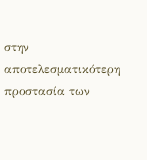στην αποτελεσματικότερη προστασία των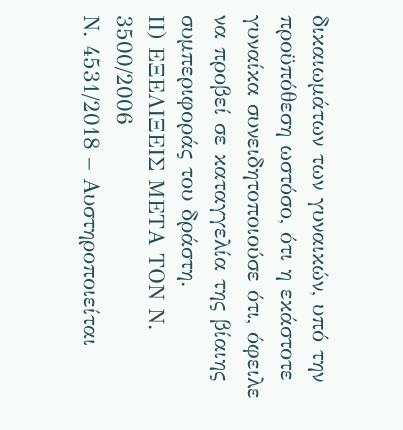δικαιωμάτων των γυναικών, υπό την προϋπόθεση ωστόσο, ότι η εκάστοτε γυναίκα συνειδητοποιούσε ότι, όφειλε να προβεί σε καταγγελία της βίαιης συμπεριφοράς του δράστη.
ΙΙ) ΕΞΕΛΙΞΕΙΣ ΜΕΤΑ ΤΟΝ Ν. 3500/2006
Ν. 4531/2018 – Αυστηροποιείται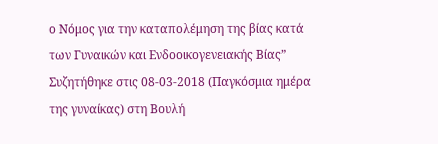ο Νόμος για την καταπολέμηση της βίας κατά των Γυναικών και Ενδοοικογενειακής Βίας”
Συζητήθηκε στις 08-03-2018 (Παγκόσμια ημέρα της γυναίκας) στη Βουλή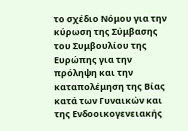το σχέδιο Νόμου για την κύρωση της Σύμβασης του Συμβουλίου της Ευρώπης για την πρόληψη και την καταπολέμηση της Βίας κατά των Γυναικών και της Ενδοοικογενειακής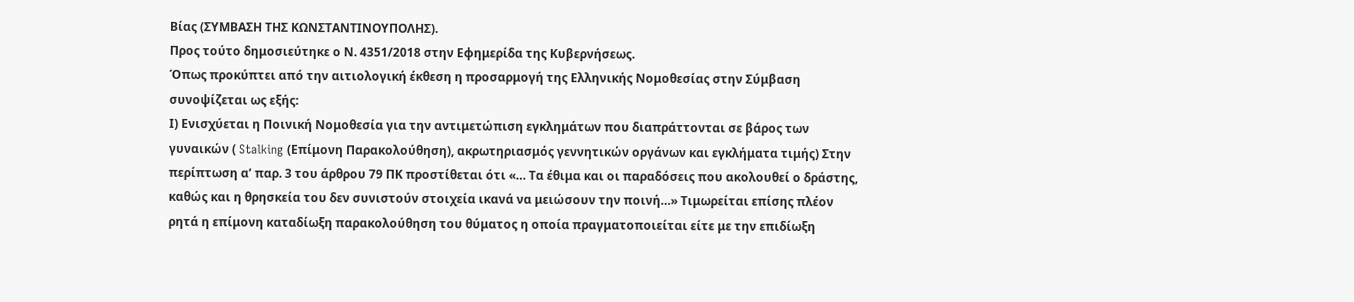Βίας (ΣΥΜΒΑΣΗ ΤΗΣ ΚΩΝΣΤΑΝΤΙΝΟΥΠΟΛΗΣ).
Προς τούτο δημοσιεύτηκε ο Ν. 4351/2018 στην Εφημερίδα της Κυβερνήσεως.
Όπως προκύπτει από την αιτιολογική έκθεση η προσαρμογή της Ελληνικής Νομοθεσίας στην Σύμβαση συνοψίζεται ως εξής:
Ι) Ενισχύεται η Ποινική Νομοθεσία για την αντιμετώπιση εγκλημάτων που διαπράττονται σε βάρος των γυναικών ( Stalking (Επίμονη Παρακολούθηση), ακρωτηριασμός γεννητικών οργάνων και εγκλήματα τιμής) Στην περίπτωση α’ παρ. 3 του άρθρου 79 ΠΚ προστίθεται ότι «… Τα έθιμα και οι παραδόσεις που ακολουθεί ο δράστης, καθώς και η θρησκεία του δεν συνιστούν στοιχεία ικανά να μειώσουν την ποινή…» Τιμωρείται επίσης πλέον ρητά η επίμονη καταδίωξη παρακολούθηση του θύματος η οποία πραγματοποιείται είτε με την επιδίωξη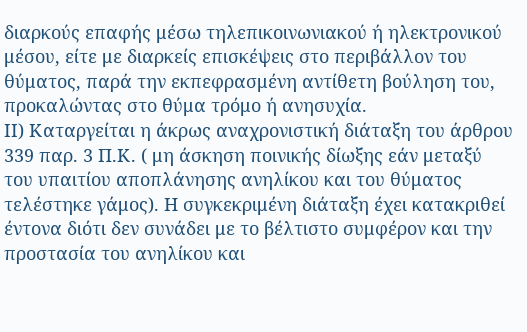διαρκούς επαφής μέσω τηλεπικοινωνιακού ή ηλεκτρονικού μέσου, είτε με διαρκείς επισκέψεις στο περιβάλλον του θύματος, παρά την εκπεφρασμένη αντίθετη βούληση του, προκαλώντας στο θύμα τρόμο ή ανησυχία.
ΙΙ) Καταργείται η άκρως αναχρονιστική διάταξη του άρθρου 339 παρ. 3 Π.Κ. ( μη άσκηση ποινικής δίωξης εάν μεταξύ του υπαιτίου αποπλάνησης ανηλίκου και του θύματος τελέστηκε γάμος). Η συγκεκριμένη διάταξη έχει κατακριθεί έντονα διότι δεν συνάδει με το βέλτιστο συμφέρον και την προστασία του ανηλίκου και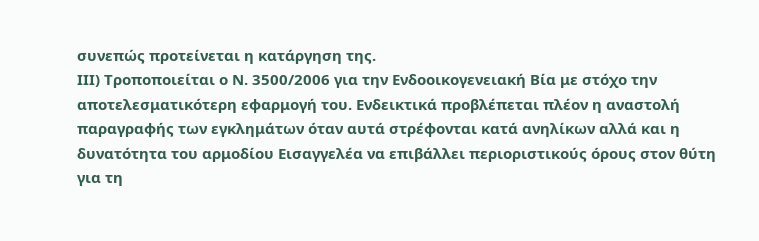συνεπώς προτείνεται η κατάργηση της.
ΙΙΙ) Τροποποιείται ο Ν. 3500/2006 για την Ενδοοικογενειακή Βία με στόχο την αποτελεσματικότερη εφαρμογή του. Ενδεικτικά προβλέπεται πλέον η αναστολή παραγραφής των εγκλημάτων όταν αυτά στρέφονται κατά ανηλίκων αλλά και η δυνατότητα του αρμοδίου Εισαγγελέα να επιβάλλει περιοριστικούς όρους στον θύτη για τη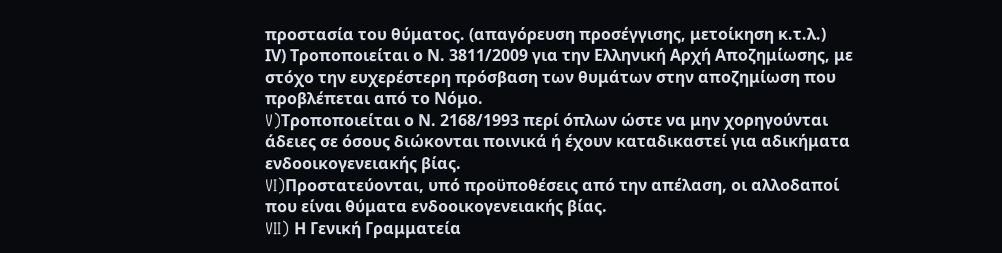προστασία του θύματος. (απαγόρευση προσέγγισης, μετοίκηση κ.τ.λ.)
ΙV) Τροποποιείται ο Ν. 3811/2009 για την Ελληνική Αρχή Αποζημίωσης, με στόχο την ευχερέστερη πρόσβαση των θυμάτων στην αποζημίωση που προβλέπεται από το Νόμο.
V)Τροποποιείται ο Ν. 2168/1993 περί όπλων ώστε να μην χορηγούνται άδειες σε όσους διώκονται ποινικά ή έχουν καταδικαστεί για αδικήματα ενδοοικογενειακής βίας.
VI)Προστατεύονται, υπό προϋποθέσεις από την απέλαση, οι αλλοδαποί που είναι θύματα ενδοοικογενειακής βίας.
VII) Η Γενική Γραμματεία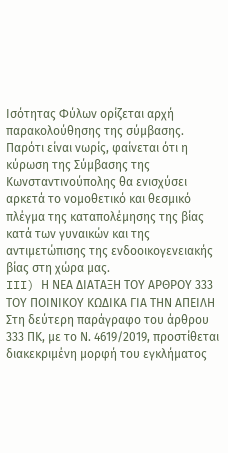Ισότητας Φύλων ορίζεται αρχή παρακολούθησης της σύμβασης.
Παρότι είναι νωρίς, φαίνεται ότι η κύρωση της Σύμβασης της Κωνσταντινούπολης θα ενισχύσει αρκετά το νομοθετικό και θεσμικό πλέγμα της καταπολέμησης της βίας κατά των γυναικών και της αντιμετώπισης της ενδοοικογενειακής βίας στη χώρα μας.
III) Η ΝΕΑ ΔΙΑΤΑΞΗ ΤΟΥ ΑΡΘΡΟΥ 333 ΤΟΥ ΠΟΙΝΙΚΟΥ ΚΩΔΙΚΑ ΓΙΑ ΤΗΝ ΑΠΕΙΛΗ
Στη δεύτερη παράγραφο του άρθρου 333 ΠΚ, με το Ν. 4619/2019, προστίθεται διακεκριμένη μορφή του εγκλήματος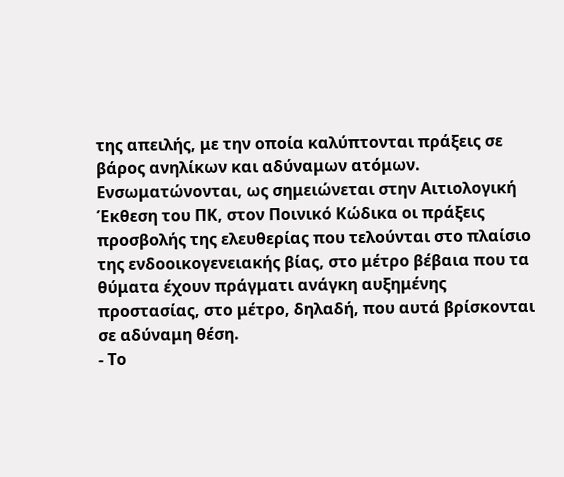της απειλής, με την οποία καλύπτονται πράξεις σε βάρος ανηλίκων και αδύναμων ατόμων. Ενσωματώνονται, ως σημειώνεται στην Αιτιολογική Έκθεση του ΠΚ, στον Ποινικό Κώδικα οι πράξεις προσβολής της ελευθερίας που τελούνται στο πλαίσιο της ενδοοικογενειακής βίας, στο μέτρο βέβαια που τα θύματα έχουν πράγματι ανάγκη αυξημένης προστασίας, στο μέτρο, δηλαδή, που αυτά βρίσκονται σε αδύναμη θέση.
- Το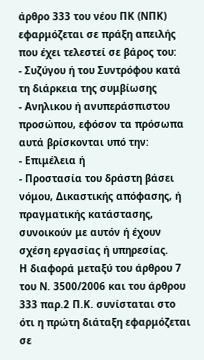άρθρο 333 του νέου ΠΚ (ΝΠΚ) εφαρμόζεται σε πράξη απειλής που έχει τελεστεί σε βάρος του:
- Συζύγου ή του Συντρόφου κατά τη διάρκεια της συμβίωσης
- Ανηλικου ή ανυπεράσπιστου προσώπου, εφόσον τα πρόσωπα αυτά βρίσκονται υπό την:
- Επιμέλεια ή
- Προστασία του δράστη βάσει νόμου, Δικαστικής απόφασης, ή πραγματικής κατάστασης, συνοικούν με αυτόν ή έχουν σχέση εργασίας ή υπηρεσίας.
Η διαφορά μεταξύ του άρθρου 7 του Ν. 3500/2006 και του άρθρου 333 παρ.2 Π.Κ. συνίσταται στο ότι η πρώτη διάταξη εφαρμόζεται σε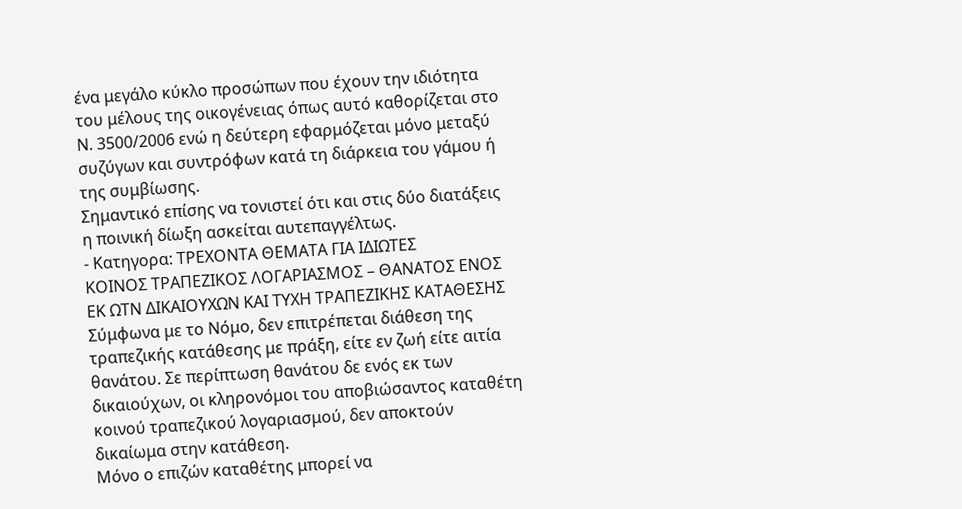ένα μεγάλο κύκλο προσώπων που έχουν την ιδιότητα του μέλους της οικογένειας όπως αυτό καθορίζεται στο Ν. 3500/2006 ενώ η δεύτερη εφαρμόζεται μόνο μεταξύ συζύγων και συντρόφων κατά τη διάρκεια του γάμου ή της συμβίωσης.
Σημαντικό επίσης να τονιστεί ότι και στις δύο διατάξεις η ποινική δίωξη ασκείται αυτεπαγγέλτως.
- Κατηγορα: ΤΡΕΧΟΝΤΑ ΘΕΜΑΤΑ ΓΙΑ ΙΔΙΩΤΕΣ
ΚΟΙΝΟΣ ΤΡΑΠΕΖΙΚΟΣ ΛΟΓΑΡΙΑΣΜΟΣ – ΘΑΝΑΤΟΣ ΕΝΟΣ ΕΚ ΩΤΝ ΔΙΚΑΙΟΥΧΩΝ ΚΑΙ ΤΥΧΗ ΤΡΑΠΕΖΙΚΗΣ ΚΑΤΑΘΕΣΗΣ
Σύμφωνα με το Νόμο, δεν επιτρέπεται διάθεση της τραπεζικής κατάθεσης με πράξη, είτε εν ζωή είτε αιτία θανάτου. Σε περίπτωση θανάτου δε ενός εκ των δικαιούχων, οι κληρονόμοι του αποβιώσαντος καταθέτη κοινού τραπεζικού λογαριασμού, δεν αποκτούν δικαίωμα στην κατάθεση.
Μόνο ο επιζών καταθέτης μπορεί να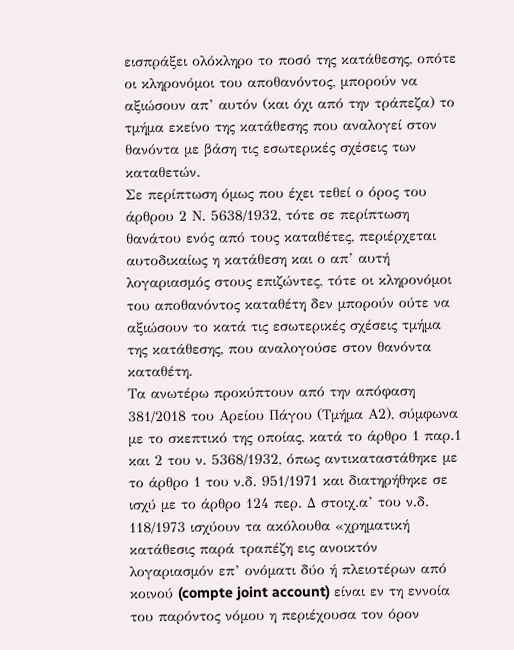εισπράξει ολόκληρο το ποσό της κατάθεσης, οπότε οι κληρονόμοι του αποθανόντος, μπορούν να αξιώσουν απ’ αυτόν (και όχι από την τράπεζα) το τμήμα εκείνο της κατάθεσης που αναλογεί στον θανόντα με βάση τις εσωτερικές σχέσεις των καταθετών.
Σε περίπτωση όμως που έχει τεθεί ο όρος του άρθρου 2 Ν. 5638/1932, τότε σε περίπτωση θανάτου ενός από τους καταθέτες, περιέρχεται αυτοδικαίως η κατάθεση και ο απ’ αυτή λογαριασμός στους επιζώντες, τότε οι κληρονόμοι του αποθανόντος καταθέτη δεν μπορούν ούτε να αξιώσουν το κατά τις εσωτερικές σχέσεις τμήμα της κατάθεσης, που αναλογούσε στον θανόντα καταθέτη.
Τα ανωτέρω προκύπτουν από την απόφαση 381/2018 του Αρείου Πάγου (Τμήμα Α2), σύμφωνα με το σκεπτικό της οποίας, κατά το άρθρο 1 παρ.1 και 2 του ν. 5368/1932, όπως αντικαταστάθηκε με το άρθρο 1 του ν.δ. 951/1971 και διατηρήθηκε σε ισχύ με το άρθρο 124 περ. Δ στοιχ.α’ του ν.δ. 118/1973 ισχύουν τα ακόλουθα «χρηματική κατάθεσις παρά τραπέζη εις ανοικτόν λογαριασμόν επ’ ονόματι δύο ή πλειοτέρων από κοινού (compte joint account) είναι εν τη εννοία του παρόντος νόμου η περιέχουσα τον όρον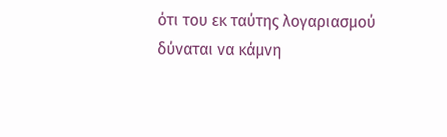ότι του εκ ταύτης λογαριασμού δύναται να κάμνη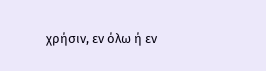χρήσιν, εν όλω ή εν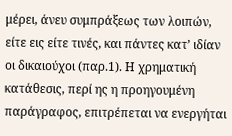μέρει, άνευ συμπράξεως των λοιπών, είτε εις είτε τινές, και πάντες κατ’ ιδίαν οι δικαιούχοι (παρ.1). Η χρηματική κατάθεσις, περί ης η προηγουμένη παράγραφος, επιτρέπεται να ενεργήται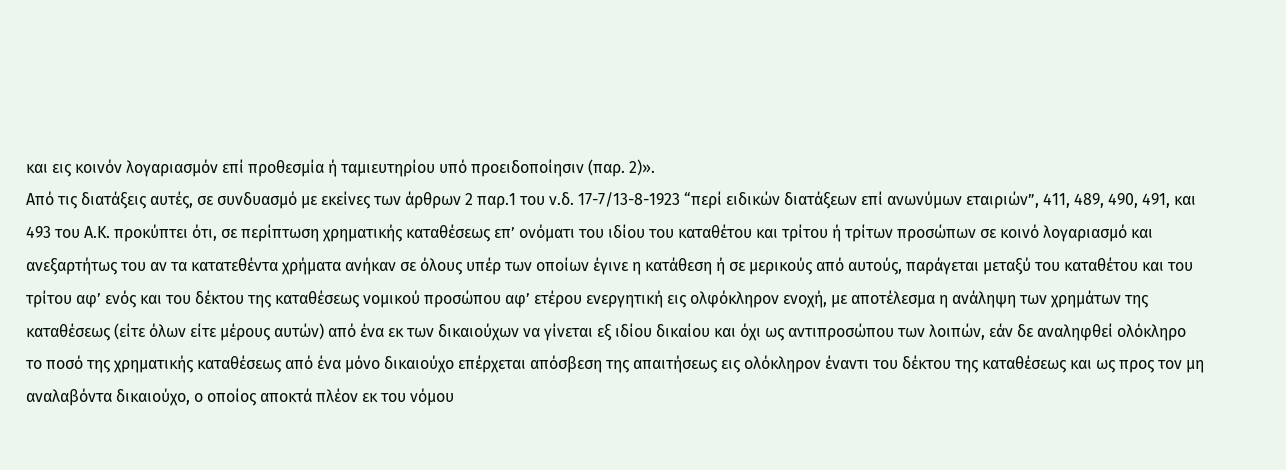και εις κοινόν λογαριασμόν επί προθεσμία ή ταμιευτηρίου υπό προειδοποίησιν (παρ. 2)».
Από τις διατάξεις αυτές, σε συνδυασμό με εκείνες των άρθρων 2 παρ.1 του ν.δ. 17-7/13-8-1923 “περί ειδικών διατάξεων επί ανωνύμων εταιριών”, 411, 489, 490, 491, και 493 του Α.Κ. προκύπτει ότι, σε περίπτωση χρηματικής καταθέσεως επ’ ονόματι του ιδίου του καταθέτου και τρίτου ή τρίτων προσώπων σε κοινό λογαριασμό και ανεξαρτήτως του αν τα κατατεθέντα χρήματα ανήκαν σε όλους υπέρ των οποίων έγινε η κατάθεση ή σε μερικούς από αυτούς, παράγεται μεταξύ του καταθέτου και του τρίτου αφ’ ενός και του δέκτου της καταθέσεως νομικού προσώπου αφ’ ετέρου ενεργητική εις ολφόκληρον ενοχή, με αποτέλεσμα η ανάληψη των χρημάτων της καταθέσεως (είτε όλων είτε μέρους αυτών) από ένα εκ των δικαιούχων να γίνεται εξ ιδίου δικαίου και όχι ως αντιπροσώπου των λοιπών, εάν δε αναληφθεί ολόκληρο το ποσό της χρηματικής καταθέσεως από ένα μόνο δικαιούχο επέρχεται απόσβεση της απαιτήσεως εις ολόκληρον έναντι του δέκτου της καταθέσεως και ως προς τον μη αναλαβόντα δικαιούχο, ο οποίος αποκτά πλέον εκ του νόμου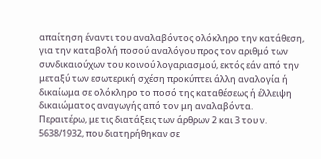απαίτηση έναντι του αναλαβόντος ολόκληρο την κατάθεση, για την καταβολή ποσού αναλόγου προς τον αριθμό των συνδικαιούχων του κοινού λογαριασμού, εκτός εάν από την μεταξύ των εσωτερική σχέση προκύπτει άλλη αναλογία ή δικαίωμα σε ολόκληρο το ποσό της καταθέσεως ή έλλειψη δικαιώματος αναγωγής από τον μη αναλαβόντα.
Περαιτέρω, με τις διατάξεις των άρθρων 2 και 3 του ν. 5638/1932, που διατηρήθηκαν σε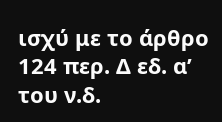ισχύ με το άρθρο 124 περ. Δ εδ. α’ του ν.δ.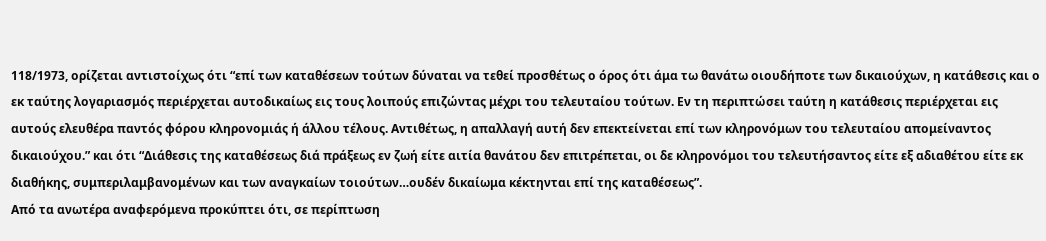118/1973, ορίζεται αντιστοίχως ότι “επί των καταθέσεων τούτων δύναται να τεθεί προσθέτως ο όρος ότι άμα τω θανάτω οιουδήποτε των δικαιούχων, η κατάθεσις και ο εκ ταύτης λογαριασμός περιέρχεται αυτοδικαίως εις τους λοιπούς επιζώντας μέχρι του τελευταίου τούτων. Εν τη περιπτώσει ταύτη η κατάθεσις περιέρχεται εις αυτούς ελευθέρα παντός φόρου κληρονομιάς ή άλλου τέλους. Αντιθέτως, η απαλλαγή αυτή δεν επεκτείνεται επί των κληρονόμων του τελευταίου απομείναντος δικαιούχου.” και ότι “Διάθεσις της καταθέσεως διά πράξεως εν ζωή είτε αιτία θανάτου δεν επιτρέπεται, οι δε κληρονόμοι του τελευτήσαντος είτε εξ αδιαθέτου είτε εκ διαθήκης, συμπεριλαμβανομένων και των αναγκαίων τοιούτων…ουδέν δικαίωμα κέκτηνται επί της καταθέσεως”.
Από τα ανωτέρα αναφερόμενα προκύπτει ότι, σε περίπτωση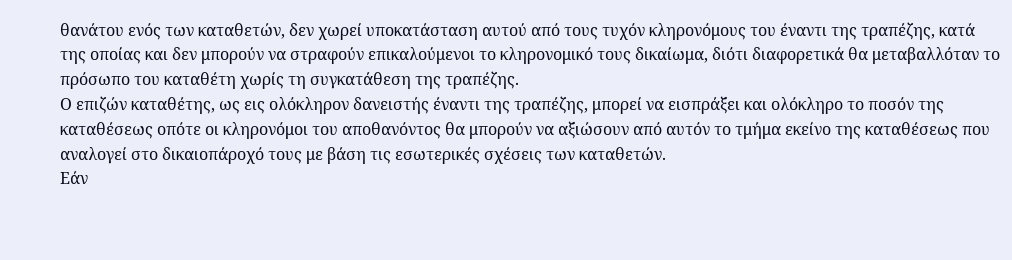θανάτου ενός των καταθετών, δεν χωρεί υποκατάσταση αυτού από τους τυχόν κληρονόμους του έναντι της τραπέζης, κατά της οποίας και δεν μπορούν να στραφούν επικαλούμενοι το κληρονομικό τους δικαίωμα, διότι διαφορετικά θα μεταβαλλόταν το πρόσωπο του καταθέτη χωρίς τη συγκατάθεση της τραπέζης.
Ο επιζών καταθέτης, ως εις ολόκληρον δανειστής έναντι της τραπέζης, μπορεί να εισπράξει και ολόκληρο το ποσόν της καταθέσεως οπότε οι κληρονόμοι του αποθανόντος θα μπορούν να αξιώσουν από αυτόν το τμήμα εκείνο της καταθέσεως που αναλογεί στο δικαιοπάροχό τους με βάση τις εσωτερικές σχέσεις των καταθετών.
Εάν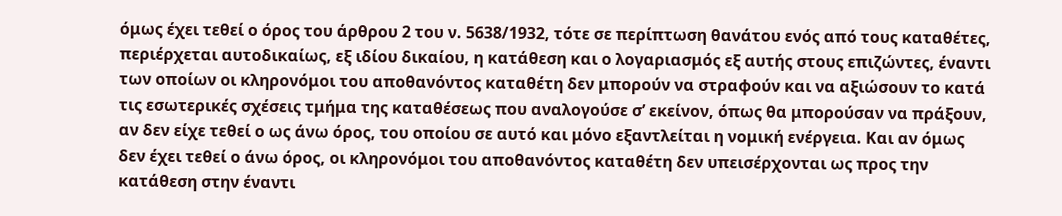όμως έχει τεθεί ο όρος του άρθρου 2 του ν. 5638/1932, τότε σε περίπτωση θανάτου ενός από τους καταθέτες, περιέρχεται αυτοδικαίως, εξ ιδίου δικαίου, η κατάθεση και ο λογαριασμός εξ αυτής στους επιζώντες, έναντι των οποίων οι κληρονόμοι του αποθανόντος καταθέτη δεν μπορούν να στραφούν και να αξιώσουν το κατά τις εσωτερικές σχέσεις τμήμα της καταθέσεως που αναλογούσε σ’ εκείνον, όπως θα μπορούσαν να πράξουν, αν δεν είχε τεθεί ο ως άνω όρος, του οποίου σε αυτό και μόνο εξαντλείται η νομική ενέργεια. Και αν όμως δεν έχει τεθεί ο άνω όρος, οι κληρονόμοι του αποθανόντος καταθέτη δεν υπεισέρχονται ως προς την κατάθεση στην έναντι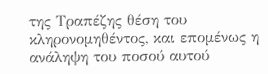της Τραπέζης θέση του κληρονομηθέντος, και επομένως η ανάληψη του ποσού αυτού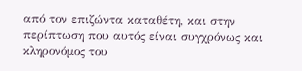από τον επιζώντα καταθέτη, και στην περίπτωση που αυτός είναι συγχρόνως και κληρονόμος του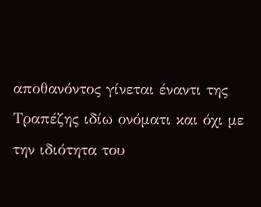αποθανόντος γίνεται έναντι της Τραπέζης ιδίω ονόματι και όχι με την ιδιότητα του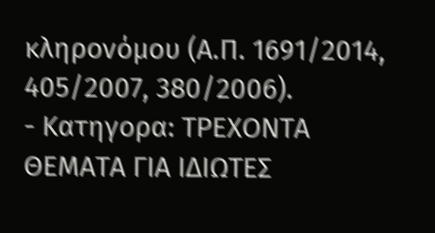κληρονόμου (Α.Π. 1691/2014, 405/2007, 380/2006).
- Κατηγορα: ΤΡΕΧΟΝΤΑ ΘΕΜΑΤΑ ΓΙΑ ΙΔΙΩΤΕΣ